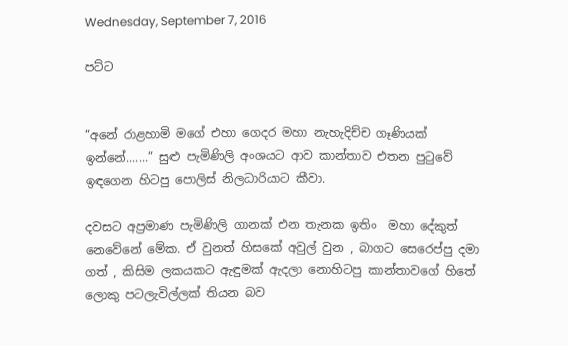Wednesday, September 7, 2016

පට්ට


“අනේ රාළහාමි මගේ එහා ගෙදර මහා නැහැදිච්ච ගෑණියක් ඉන්නේ.......” සුළු පැමිණිලි අංශය‍ට ආව කාන්තාව එතන පුටුවේ ඉඳගෙන හිටපු පොලිස් නිලධාරියාට කීවා.

දවසට අප්‍රමාණ පැමිණිලි ගානක් එන තැනක‍ ඉතිං  මහා දේකුත් නෙවේනේ මේක. ඒ වුනත් හිසකේ අවුල් වුන , බාගට සෙරෙප්පු දමා ගත් , කිසිම ලකයකට ඇඳුමක් ඇදලා නොහිටපු කාන්තාවගේ හිතේ ලොකු පටලැවිල්ලක් තියන බව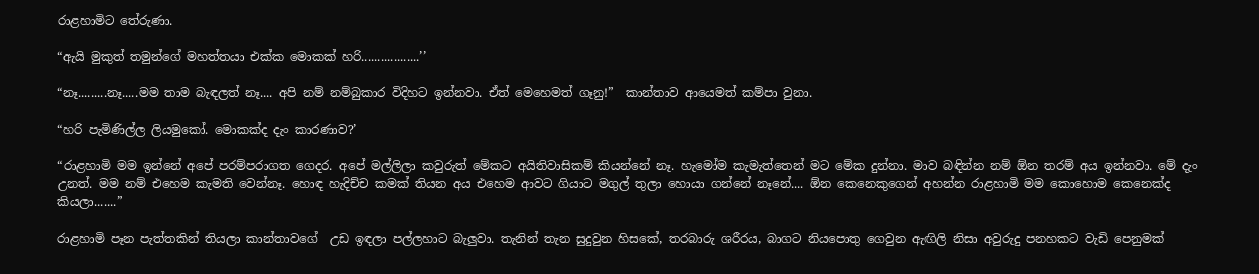රාළහාමිට තේරුණා.

“ඇයි මුකුත් තමුන්ගේ මහත්තයා එක්ක මොකක් හරි..................’’

“නෑ.........නෑ.....මම තාම බැඳලත් නෑ.... අපි නම් නම්බුකාර විදිහට ඉන්නවා. ඒත් මෙහෙමත් ගෑනු!”  කාන්තාව ආයෙමත් කම්පා වුනා.

“හරි පැමිණිල්ල ලියමුකෝ. මොකක්ද දැං කාරණාව?’

“රාළහාමි මම ඉන්නේ අපේ පරම්පරාගත ගෙදර. අපේ මල්ලිලා කවුරුත් මේකට අයිතිවාසිකම් කියන්නේ නෑ. හැමෝම කැමැත්තෙන් මට මේක දුන්නා. මාව බඳින්න නම් ඕන තරම් අය ඉන්නවා. මේ දැං උනත්. මම නම් එහෙම කැමති වෙන්නෑ. හොඳ හැදිච්ච කමක් තියන අය එහෙම ආවට ගියාට මගුල් තුලා හොයා ගන්නේ‍ නෑනේ.... ඕන කෙනෙකුගෙන් අහන්න රාළහාමි මම කොහොම කෙනෙක්ද කියලා.......”

රාළහාමි පෑන පැත්තකින් තියලා කාන්තාවගේ  උඩ ඉඳලා පල්ලහාට බැලුවා. තැනින් තැන සුදුවුන හිසකේ, තරබාරු ශරීරය, බාගට නියපොතු ගෙවුන ඇඟිලි නිසා අවුරුදු පනහකට වැඩි පෙනුමක්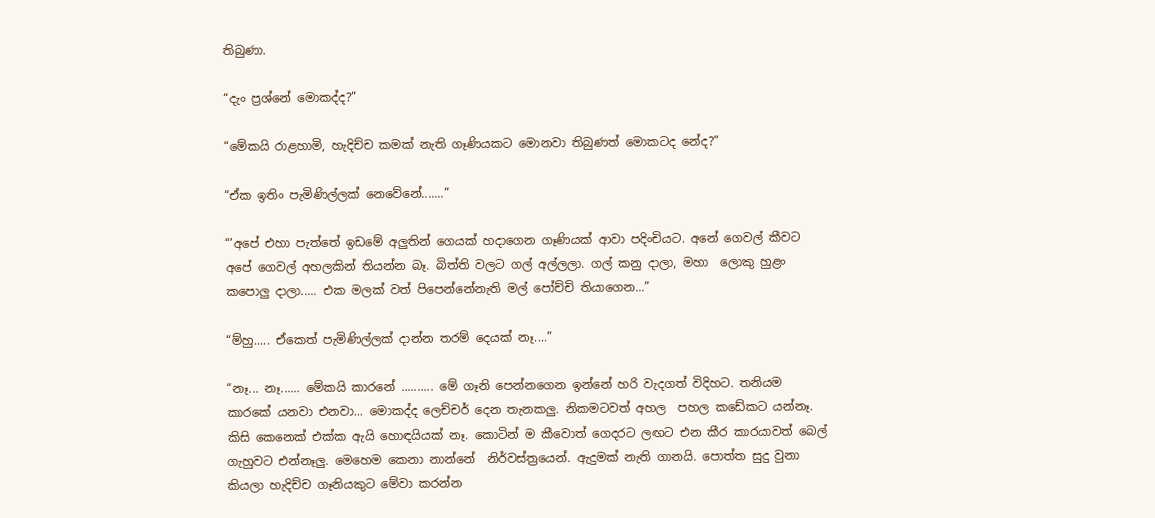තිබුණා.

“දැං ප්‍රශ්නේ මොකද්ද?”

“මේකයි රාළහාමි, හැදිච්ච කමක් නැති ගෑණියකට මොනවා තිබුණත් මොකටද නේද?”

“ඒක ඉතිං පැමිණිල්ලක් නෙවේනේ.......”

“’අපේ එහා පැත්තේ ඉඩමේ අලුතින් ගෙයක් හදාගෙන ගෑණියක් ආවා පදිංචියට. අනේ ගෙවල් කීවට අපේ ගෙවල් අහලකින් තියන්න බෑ. බිත්ති වලට ගල් අල්ලලා. ගල් කනු දාලා, මහා  ලොකු හුළං කපොලු දාලා..... එක මලක් වත් පිපෙන්නේනැති මල් පෝච්චි තියාගෙන...”

“ම්හු..... ඒකෙත් පැමිණිල්ලක් දාන්න තරම් දෙයක් නෑ....”

“නෑ... නෑ...... මේකයි කාරනේ .......... මේ ගෑනි පෙන්නගෙන ඉන්නේ හරි වැදගත් විදිහට. තනියම කාරකේ යනවා එනවා... මොකද්ද ලෙච්චර් දෙන තැනකලු. නිකමටවත් අහල  පහල කඩේකට යන්නෑ. කිසි කෙනෙක් එක්ක ඇයි හොඳයියක් නෑ. කොටින් ම කීවොත් ගෙදරට ලඟට එන කීර කාරයාවත් බෙල් ගැහුවට එන්නෑලු. මෙහෙම කෙනා නාන්නේ  නිර්වස්ත්‍රයෙන්. ඇදුමක් නැති ගානයි. පොත්ත සුදු වුනා කියලා හැදිච්ච ගෑනියකුට මේවා කරන්න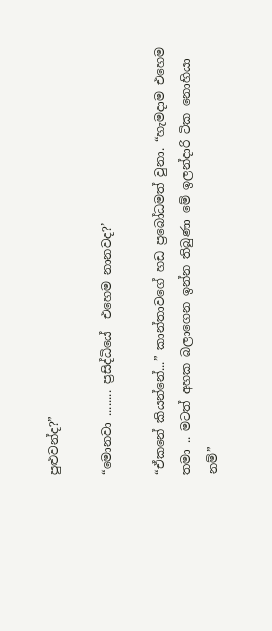පුළුවන්ද?”

“මොනවා ........ ප්‍රසිද්ධියේ  එහෙම නානවද?’

“ඒකනේ කියන්නේ...” කාන්තාවගේ හඩ ප්‍රබෝධමත් වුනා. “හැමදාම එහෙම තමා .. මටත් අහක බලාගෙන ඉන්න තිබුණා මේ ඉලන්දාරි ටික නොහියා නම්”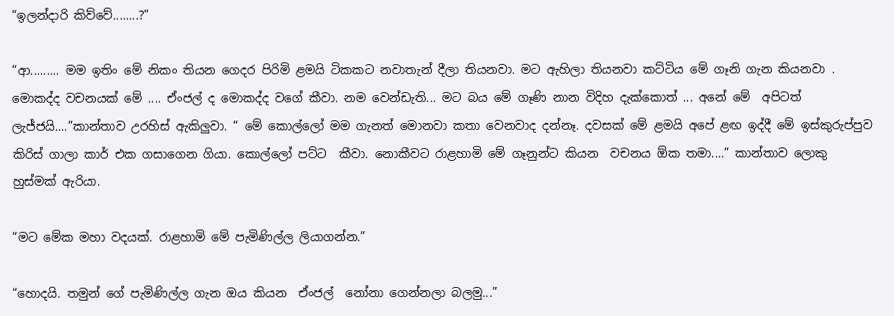“ඉලන්දාරි කිව්වේ........?”

“ආ......... මම ඉතිං මේ නිකං තියන ගෙදර පිරිමි ළමයි ටිකකට නවාතැන් දීලා තියනවා. මට ඇහිලා තියනවා කට්ටිය මේ ගෑනි ගැන කියනවා . මොකද්ද වචනයක් මේ .... ඒංජල් ද මොකද්ද වගේ කීවා. නම වෙන්ඩැති... මට බය මේ ගෑණි නාන විදිහ දැක්කොත් ... අනේ මේ  අපිටත් ලැජ්ජයි....”කාන්තාව උරහිස් ඇකිලුවා. “ මේ කොල්ලෝ මම ගැනත් ‍මොනවා කතා වෙනවාද දන්නෑ. දවසක් මේ ළමයි අපේ ළඟ ඉද්දී ‍මේ ඉස්කුරුප්පුව කිරිස් ගාලා කාර් එක ගසාගෙන ගියා. කොල්ලෝ පට්ට  කීවා. නොකීවට රාළහාමි මේ ගෑනුන්ට කියන  වචනය ඕක තමා....” කාන්තාව ලොකු හුස්මක් ඇරියා.

“මට මේක මහා වදයක්. රාළහාමි මේ පැමිණිල්ල ලියාගන්න.”

“හොදයි. තමුන් ගේ පැමිණිල්ල ගැන ඔය කියන  ඒංජල්  නෝනා ගෙන්නලා බලමු...”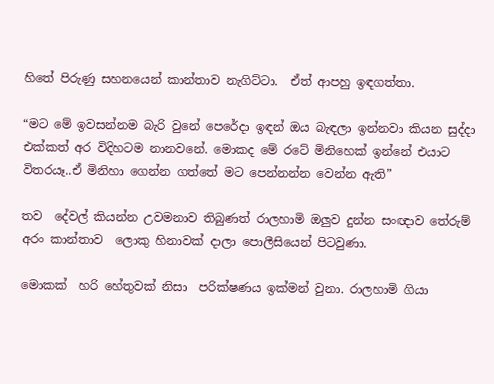හිතේ පිරුණු සහනයෙන් කාන්තාව නැගිට්ටා.  ඒත් ආපහු ඉඳගත්තා.

“මට මේ ඉවසන්නම බැරි වුනේ පෙරේදා ඉඳන් ඔය බැඳලා ඉන්නවා කියන සුද්දා එක්කත් අර විදිහටම නානවනේ. මොකද මේ රටේ මිනිහෙක් ඉන්නේ එයාට විතරයෑ..ඒ මිනිහා ගෙන්න ගත්තේ මට පෙන්නන්න වෙන්න ඇති”

තව  දේවල් කියන්න උවමනාව තිබුණත් රාලහාමි ඔලුව දුන්න සංඥාව තේරුම් අරං කාන්තාව  ලොකු හිනාවක් දාලා පොලීසියෙන් පිටවුණා.

මොකක්  හරි හේතුවක් නිසා  පරික්ෂණය ඉක්මන් වුනා. රාලහාමි ගියා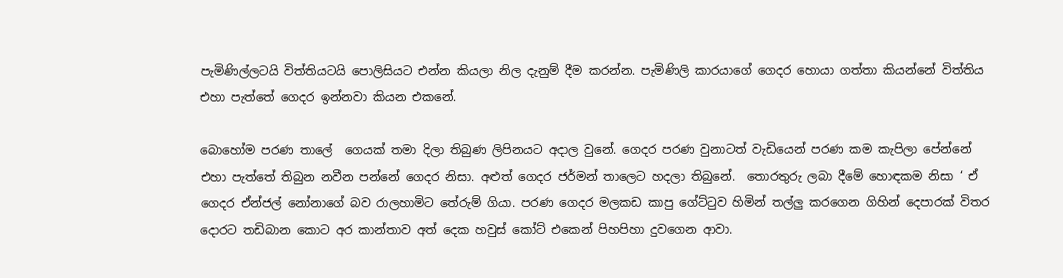පැමිණිල්ලටයි විත්තියටයි‍ පොලිසියට එන්න කියලා නිල දැනුම් දීම කරන්න. පැමිණිලි කාරයාගේ ගෙදර හොයා ගත්තා කියන්නේ විත්තිය එහා පැත්තේ ගෙදර ඉන්නවා කියන එකනේ.

බොහෝම පරණ තාලේ  ගෙයක් තමා දිලා තිබුණ ලිපිනයට අදාල වුනේ. ගෙදර පරණ වුනාටත් වැඩියෙන් පරණ කම කැපිලා පේන්නේ එහා පැත්තේ තිබුන නවීන පන්නේ ගෙදර නිසා. අළුත් ගෙදර ජර්මන් තාලෙට හදලා තිබු‍නේ.  තොරතුරු ලබා දීමේ ‍හොඳකම නිසා ‘ ඒ ගෙදර ඒන්ජල් නෝනාගේ බව රාලහාමිට තේරුම් ගියා. පරණ ගෙදර මලකඩ කාපු ගේට්ටුව හිමින් තල්ලු කරගෙන ගිහින් දෙපාරක් විතර දොරට තඩිබාන කොට අර කාන්තාව අත් දෙක හවුස් කෝට් එකෙන් පිහපිහා දුවගෙන ආවා.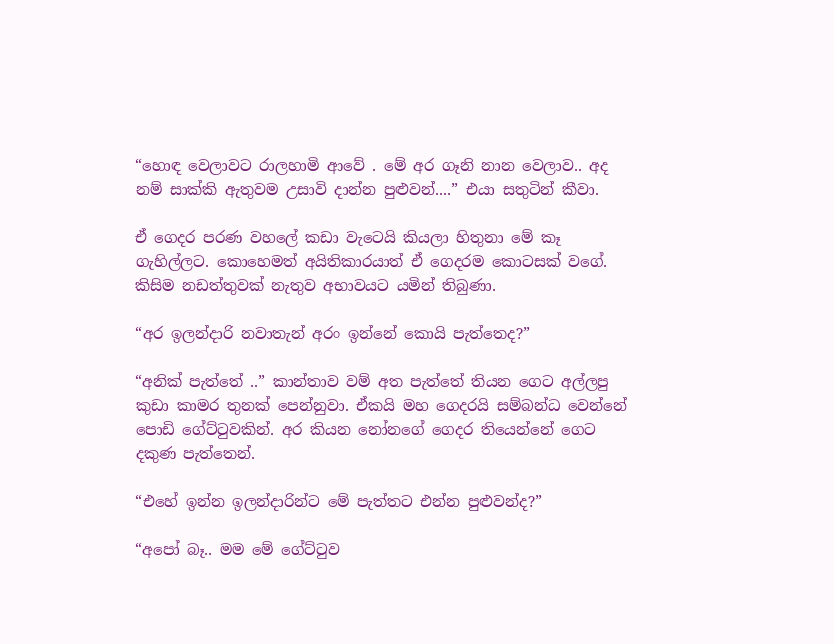“හොඳ වෙලාවට රාලහාමි ආවේ . මේ අර ගෑනි නාන වෙලාව.. අද නම් සාක්කි ඇතුවම උසාවි දාන්න පුළුවන්....” එයා සතුටින් කීවා.

ඒ ගෙදර පරණ වහලේ කඩා වැටෙයි කියලා හිතුනා මේ කෑ ගැහිල්ලට. කොහෙමත් අයිතිකාරයාත් ඒ ගෙදරම කොටසක් වගේ. කිසිම නඩත්තුවක් නැතුව අභාවයට යමින් තිබුණා.

“අර ඉලන්දාරි නවාතැන් අරං ඉන්නේ කොයි පැත්තෙද?”

“අනික් පැත්තේ ..” කාන්තාව වම් අත පැත්තේ තියන ගෙට අල්ලපු කුඩා කාමර තුනක් පෙන්නුවා. ඒකයි මහ ගෙදරයි සම්බන්ධ වෙන්නේ පොඩි ගේට්ටුවකින්. අර කියන නෝනගේ ගෙදර ති‍යෙන්නේ ගෙට දකුණ පැත්තෙන්.

“එහේ ඉන්න ඉලන්දාරින්ට මේ පැත්තට එන්න පුළුවන්ද?”

“අපෝ බෑ.. මම මේ ගේට්ටුව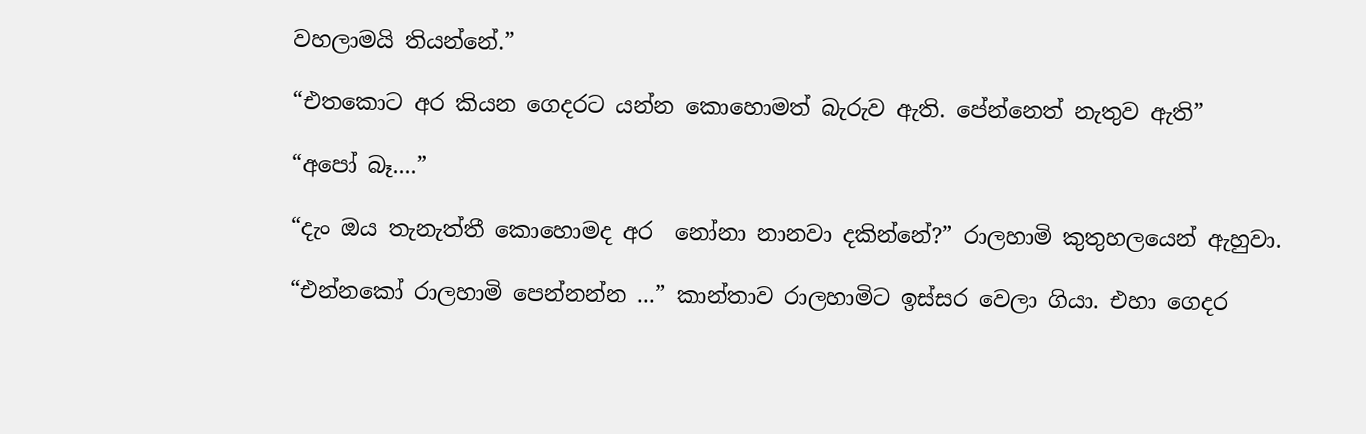වහලාමයි තියන්නේ.”

“එතකොට අර කියන ගෙදරට යන්න කොහොමත් බැරුව ඇති. පේන්නෙත් නැතුව ඇති”

“අපෝ බෑ....”

“දැං ඔය තැනැත්තී කොහොමද අර  නෝනා නානවා දකින්නේ?” රාලහාමි කුතුහලයෙන් ඇහුවා.

“එන්නකෝ රාලහාමි පෙන්නන්න ...” කාන්තාව රාලහාමිට ඉස්සර වෙලා ගියා. එහා ගෙදර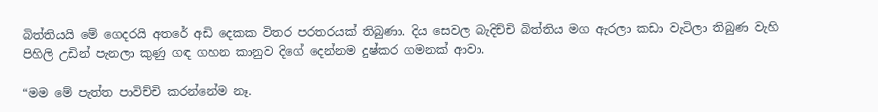බිත්තියයි මේ ගෙදරයි අතරේ අඩි දෙකක විතර පරතරයක් තිබුණා. දිය සෙවල බැදිච්චි බිත්තිය මග ඇරලා කඩා වැටිලා තිබුණ වැහි පිහිලි උඩින් පැනලා කුණු ගඳ ගහන කානුව දිගේ දෙන්නම දුෂ්කර ගමනක් ආවා.

“මම මේ පැත්ත පාවිච්චි කරන්නේම නෑ.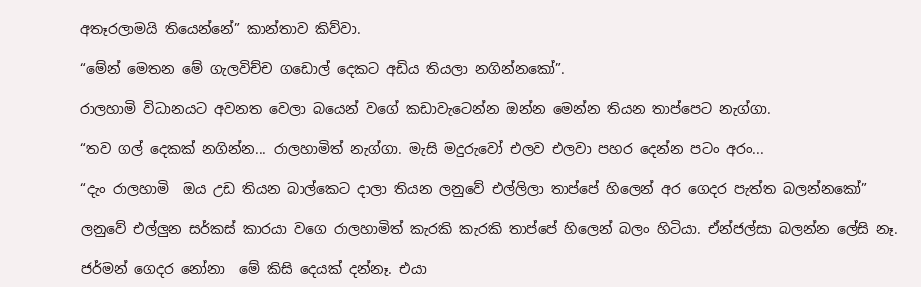අතෑරලාමයි තියෙන්නේ” කාන්තාව කිව්වා.

“මේන් මෙතන මේ ගැලවිච්ච ගඩොල් දෙකට අඩිය තියලා නගින්නකෝ”.

රාලහාමි විධානයට අවනත වෙලා බයෙන් වගේ කඩාවැටෙන්න ඔන්න මෙන්න තියන තාප්පෙට නැග්ගා.

“තව ගල් දෙකක් නගින්න... රාලහාමිත් නැග්ගා. මැසි මදුරුවෝ එලව එලවා පහර දෙන්න පටං අරං...

“දැං රාලහාමි  ඔය උඩ තියන බාල්කෙට දාලා තියන ලනුවේ එල්ලිලා තාප්පේ හිලෙන් අර ගෙදර පැත්ත බලන්නකෝ”

ලනුවේ එල්ලුන සර්කස් කාරයා වගෙ රාලහාමිත් කැරකි කැරකි තාප්පේ හි‍ලෙන් බලං හිටියා. ඒන්ජල්සා බලන්න ලේසි නෑ.

ජර්මන් ගෙදර නෝනා  මේ කිසි දෙයක් දන්නෑ. එයා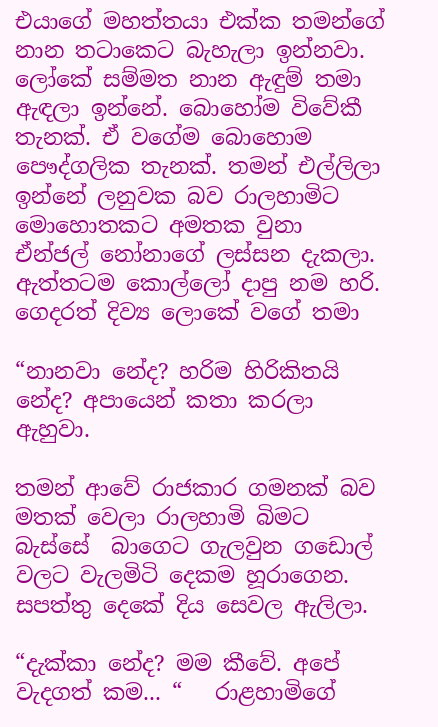එයාගේ මහත්තයා එක්ක තමන්ගේ නාන තටාකෙට බැහැලා ඉන්නවා. ලෝකේ සම්මත නාන ඇඳුම් තමා ඇඳලා ඉන්නේ. බොහෝම විවේකී තැනක්. ඒ වගේම බොහොම පෞද්ගලික තැනක්. තමන් එල්ලිලා ඉන්නේ ලනුවක බව රාලහාමිට මො‍හොතකට අමතක වුනා ඒන්ජල් නෝනාගේ ලස්සන දැකලා. ඇත්තටම කොල්ලෝ දාපු නම හරි. ගෙදරත් දිව්‍ය ලොකේ වගේ තමා

“නානවා නේද? හරිම හිරි‍කිතයි නේද? අපායෙන් කතා කරලා ඇහුවා.

තමන් ආවේ රාජකාර ගමනක් බව මතක් වෙලා රාලහාමි බිමට බැස්සේ  බාගෙට ගැලවුන ග‍‍‍ඩොල් වලට වැලමිටි දෙකම හූරාගෙන. සපත්තු දෙකේ දිය සෙවල ඇලිලා.

“දැක්කා නේද? මම කීවේ. අපේ වැදගත් කම... “   රාළහාමිගේ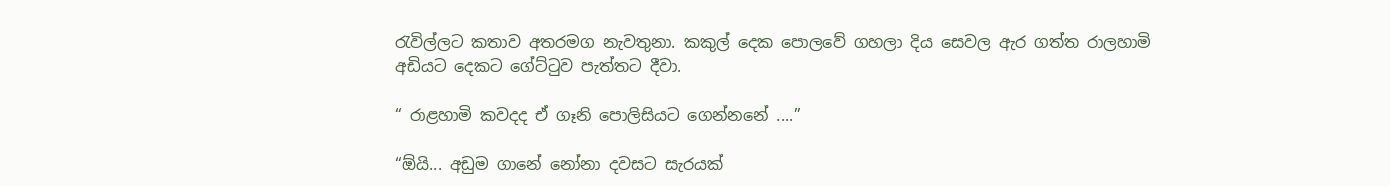රැවිල්ලට කතාව අතරමග නැවතුනා. කකුල්‍ දෙක පොලවේ ගහලා දිය සෙවල ඇර ගත්ත රාලහාමි අඩියට දෙකට ගේට්ටුව පැත්තට දීවා.

“ රාළහාමි කවදද ඒ ගෑනි පොලිසියට ගෙන්නනේ ....”

“ඕයි... අඩුම ගානේ නෝනා දවසට සැරයක්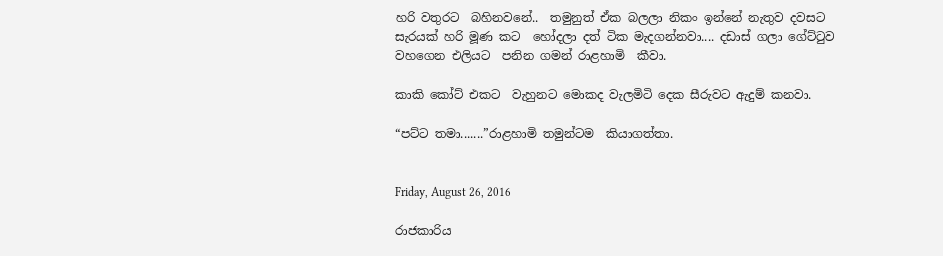හරි වතුරට  බහිනවනේ..  තමුනුත් ඒක බලලා නිකං ඉන්නේ නැතුව දවසට සැරයක් හරි මූණ කට  හෝදලා දත් ටික මැදගන්නවා.... දඩාස් ගලා ගේට්ටුව වහගෙන එලියට  පනින ගමන් රාළහාමි  කීවා.

කාකි කෝට් එකට  වැහුනට මොකද වැලමිටි දෙක සීරුවට ඇදුම් කනවා.

“පට්ට තමා.......”රාළහාමි තමුන්ටම  කියාගත්තා.


Friday, August 26, 2016

රාජකාරි‍ය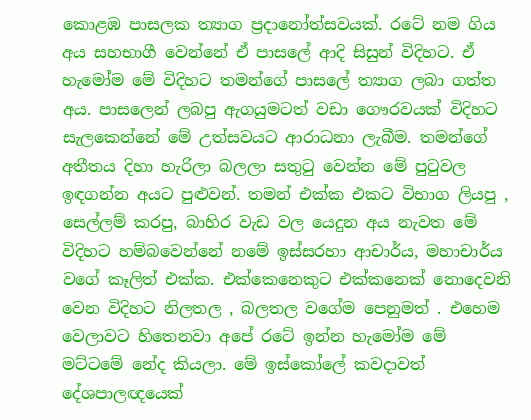කොළඹ පාසලක ත්‍යාග ප්‍රදානෝත්සවයක්. රටේ නම ගිය අය සහභාගී වෙන්නේ ඒ පාසලේ ආදි සිසුන් විදිහට. ඒ හැමෝම මේ විදිහට තමන්ගේ පාසලේ ත්‍යාග ලබා ගත්ත අය. පාසලෙන් ලබපු ඇගයුමටත් වඩා ගෞරවයක් විදිහට සැලකෙන්නේ මේ උත්සවයට ආරාධනා ලැබීම. තමන්ගේ අතීතය දිහා හැරිලා බලලා සතුටු වෙන්න මේ පුටුවල ඉඳගන්න අයට පුළුවන්. තමන් එක්ක එකට විභාග ලියපු , සෙල්ලම් කරපු, බාහිර වැඩ වල යෙදුන අය නැවත මේ විදිහට හම්බවෙන්නේ නමේ ඉස්සරහා ආචාර්ය, මහාචාර්ය වගේ කෑලිත් එක්ක. එක්‍කෙනෙකුට එක්කනෙක් නොදෙ‍වනි වෙන විදිහට නිලතල , බලතල වගේම පෙනුමත් . එහෙම වෙලාවට හිතෙනවා අපේ රටේ ඉන්න හැමෝම මේ මට්ටමේ ‍නේද කියලා. මේ ඉස්කෝලේ කවදාවත් දේශපාලඥයෙක්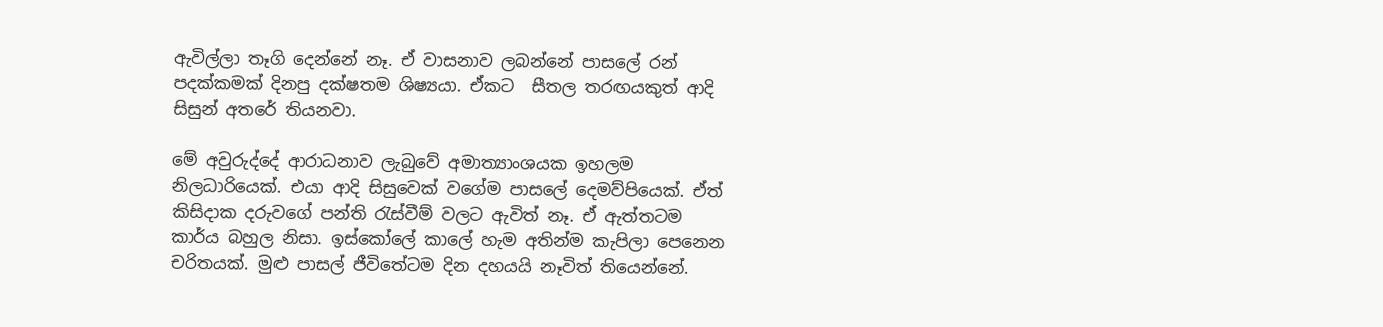ඇවිල්ලා තෑගි දෙන්නේ නෑ. ඒ වාසනාව ලබන්නේ පාසලේ රන් පදක්කමක් දිනපු දක්ෂතම ශිෂ්‍යයා. ඒකට  සීතල තරඟයකුත් ආදි සිසුන් අතරේ තියනවා.

මේ අවුරුද්දේ ආරාධනාව ලැබුවේ අමාත්‍යාංශයක ඉහලම නිලධාරියෙක්. එයා ආදි සිසුවෙක් වගේම පාසලේ දෙමව්පියෙක්. ඒත් කිසිදාක දරුවගේ පන්ති රැස්වීම් වලට ඇවිත් නෑ. ඒ ඇත්තටම කාර්ය බහුල නිසා. ඉස්කෝලේ කාලේ හැම අතින්ම කැපිලා පෙනෙන චරිතයක්. මුළු පාසල් ජීවිතේටම දින දහයයි නෑවිත් තියෙන්නේ.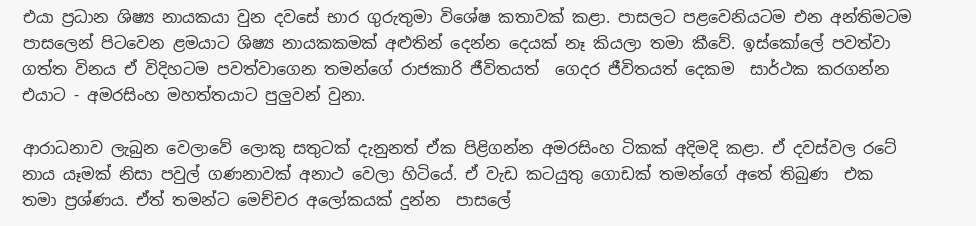එයා ප්‍රධාන ශිෂ්‍ය නායකයා වුන දවසේ භාර ගුරුතුමා විශේෂ කතාවක් කළා. පාසලට පළවෙනියටම එන අන්තිමටම පාසලෙන් පිටවෙන ළමයාට ශිෂ්‍ය නායකකමක් අළුතින් දෙන්න දෙයක් නෑ කියලා තමා කීවේ. ඉස්කෝලේ පවත්වා ගත්ත විනය ඒ විදිහටම පවත්වාගෙන තමන්ගේ රාජකාරි ජීවිතයත්  ගෙදර ජීවිතයත් දෙකම  සාර්ථක කරගන්න එයාට - අමරසිංහ මහත්තයාට පුලුවන් වුනා.

ආරාධනාව ලැබුන වෙලාවේ ලොකු සතුටක් දැනුනත් ඒක පිළිගන්න අමරසිංහ ටිකක් අදිමදි කළා. ඒ දවස්වල රටේ නාය යෑමක් නිසා පවුල් ගණනාවක් අනාථ වෙලා හිටියේ. ඒ වැඩ කටයුතු ගොඩක් තමන්ගේ අතේ තිබුණ  එක තමා ප්‍රශ්ණය. ඒත් තමන්ට මෙච්චර අලෝකයක් දුන්න  පාසලේ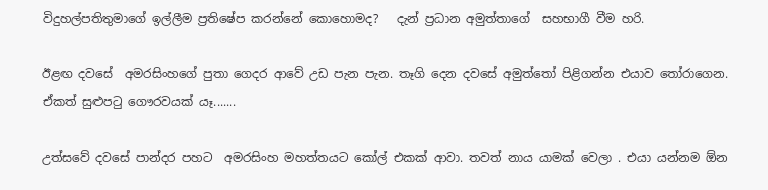විදුහල්පතිතුමාගේ ඉල්ලීම ප්‍රතිෂේප කරන්නේ කොහොමද?   දැන් ප්‍රධාන අමුත්තාගේ  සහභාගී වීම හරි.

ඊළඟ දවසේ  අමරසිංහගේ පුතා ගෙදර ආවේ උඩ පැන පැන. තෑගි‍ දෙන දවසේ අමුත්තෝ පිළිගන්න එයාව තෝරාගෙන. ඒකත් සුළුපටු ගෞරවයක් යෑ.......

උත්සවේ දවසේ පාන්දර පහට  අමරසිංහ මහත්තයට කෝල් එකක් ආවා. තවත් නාය යාමක් වෙලා . එයා යන්නම ඕන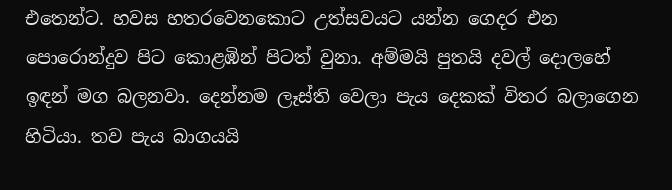එතෙන්ට. හවස හතරවෙනකොට උත්සවයට යන්න ගෙදර එන පොරොන්දුව පිට කොළඹින් පිටත් වුනා. අම්මයි පුතයි දවල් දොලහේ ඉඳන් මග බලනවා. දෙන්නම ලෑස්ති වෙලා පැය දෙකක් විතර බලාගෙන හිටියා. තව පැය බාගයයි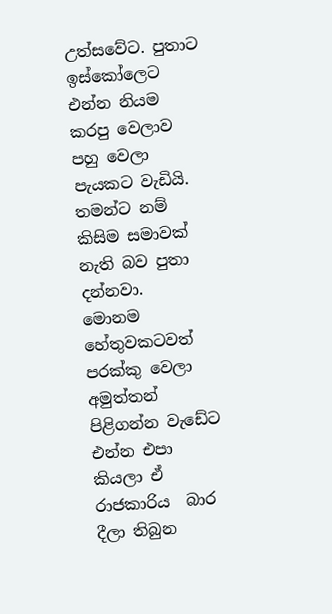උත්සවේට. පුතාට ඉස්කෝලෙට  එන්න නියම කරපු වෙලාව පහු වෙලා පැයකට වැඩියි. තමන්ට නම් කිසිම සමාවක් නැති බව පුතා දන්නවා.  මොනම හේතුවකටවත් පරක්කු වෙලා අමුත්තන් පිළිගන්න වැඩේට එන්න එපා කියලා ඒ රාජකාරිය  බාර දීලා තිබුන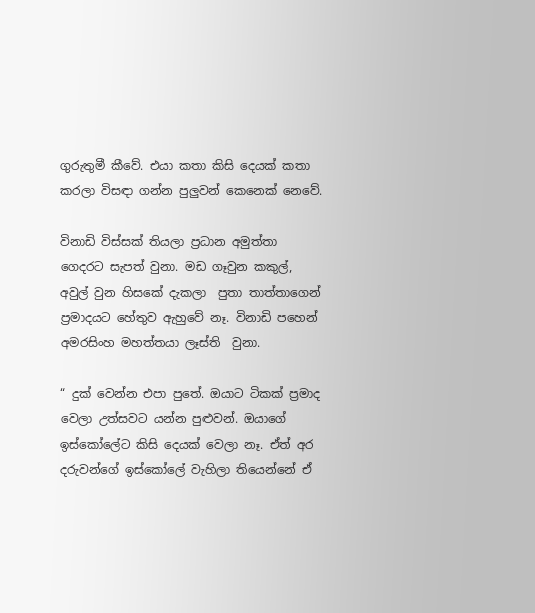ගුරුතුමී කීවේ. එයා කතා කිසි දෙයක් කතා කරලා විසඳා ගන්න පුලුවන් කෙනෙක් නෙවේ.

විනාඩි විස්සක් තියලා ප්‍රධාන අමුත්තා ගෙදරට සැපත් වුනා. මඩ ගෑවුන කකුල්, අවුල් වුන හිසකේ දැකලා  පුතා තාත්තාගෙන් ප්‍රමාදයට හේතුව ඇහුවේ නෑ. විනාඩි පහෙන් අමරසිංහ මහත්තයා ලෑස්ති  වුනා.

“ දුක් වෙන්න එපා පුතේ. ඔයාට ටිකක් ප්‍රමාද‍ වෙලා උත්සවට යන්න පුළුවන්. ඔයාගේ ඉස්කෝලේට කිසි දෙයක් වෙලා නෑ. ඒත් අර දරුවන්ගේ ඉස්කෝලේ වැහිලා තියෙන්නේ ඒ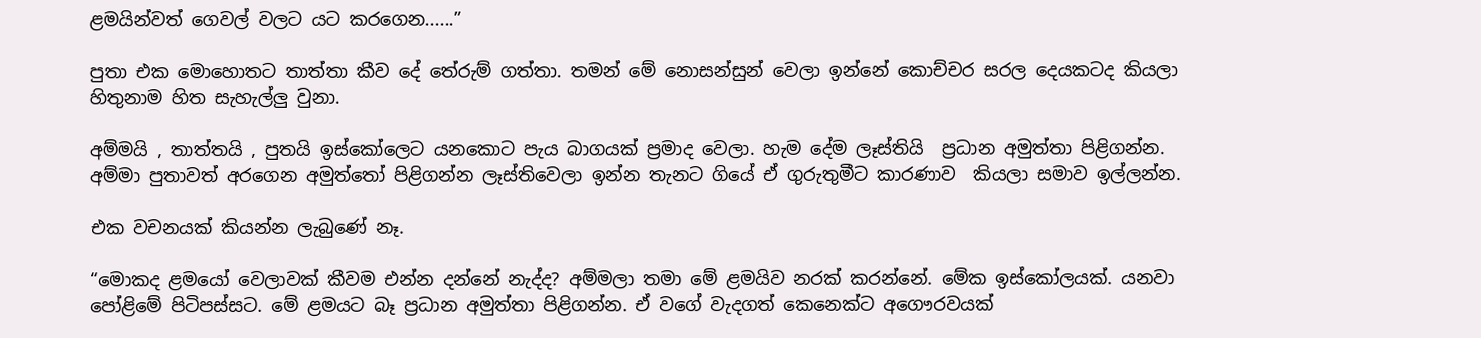ළමයින්වත් ගෙවල් වලට යට කරගෙන......”

පුතා එක මොහොතට තාත්තා කීව දේ තේරුම් ගත්තා. තමන් මේ නොසන්සුන් වෙලා ඉන්නේ කොච්චර සරල දෙයකටද කියලා හිතුනාම හිත සැහැල්ලු වුනා.

අම්මයි , තාත්තයි , පුතයි ඉස්කෝලෙට යනකොට පැය බාගයක් ප්‍රමාද වෙලා. හැම දේම ලෑස්තියි  ප්‍රධාන අමුත්තා පිළිගන්න. අම්මා පුතාවත් අරගෙන අමුත්තෝ පිළිගන්න ලෑස්තිවෙලා ඉන්න තැනට ගියේ ඒ ගුරුතුමීට කාරණාව  කියලා සමාව ඉල්ලන්න.

එක වචනයක් කියන්න ලැබුණේ නෑ.

“මොකද ළමයෝ වෙලාවක් කීවම එන්න දන්නේ නැද්ද? අම්මලා තමා මේ ළමයිව නරක් කරන්නේ. මේක ඉස්කෝලයක්. යනවා පෝළිමේ පිටිපස්සට. මේ ළමයට බෑ ප්‍රධාන අමුත්තා පිළිගන්න. ඒ වගේ වැදගත් කෙනෙක්ට අගෞරවයක්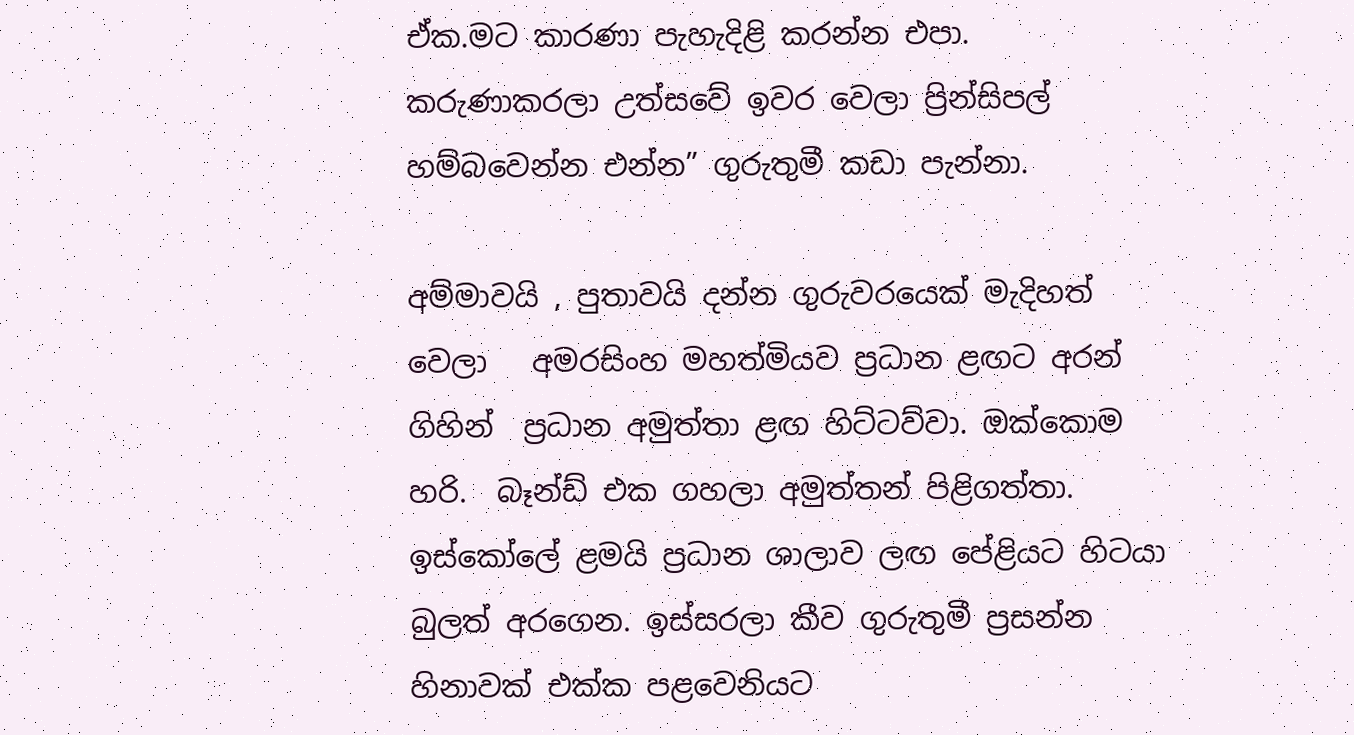ඒක.මට කාරණා පැහැදිළි කරන්න එපා. කරුණාකරලා උත්සවේ ඉවර වෙලා ප්‍රින්සිපල් හම්බවෙන්න එන්න” ගුරුතුමී කඩා පැන්නා.

අම්මාවයි , පුතාවයි දන්න ගුරුවරයෙක් මැදිහත් වෙලා   ‍අමරසිංහ මහත්මියව ප්‍රධාන ළඟට අරන් ගිහින්  ප්‍රධාන අමුත්තා ළඟ හිට්ටව්වා. ඔක්කොම හරි.  බෑන්ඩ් එක ගහලා අමුත්තන් පිළිගත්තා. ඉස්කෝලේ ළමයි ප්‍රධාන ශාලාව ලඟ පේළියට හිටයා බුලත් අරගෙන. ඉස්සරලා කීව ගුරුතුමී ප්‍රසන්න හිනාවක් එක්ක පළවෙනියට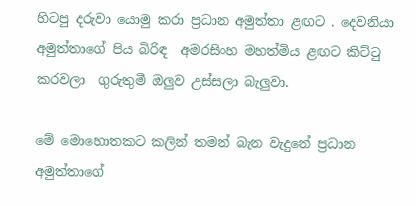හිටපු දරුවා ‍යොමු කරා ප්‍රධාන අමුත්තා ළඟට . දෙවනියා අමුත්තාගේ පිය බිරිඳ ‍ අමරසිංහ මහත්මිය ළඟට කිට්ටු කරවලා  ගුරුතුමී ඔලුව උස්සලා බැලුවා.

මේ මොහොතකට කලින් තමන් බැන වැදුනේ ප්‍රධාන අමුත්තාගේ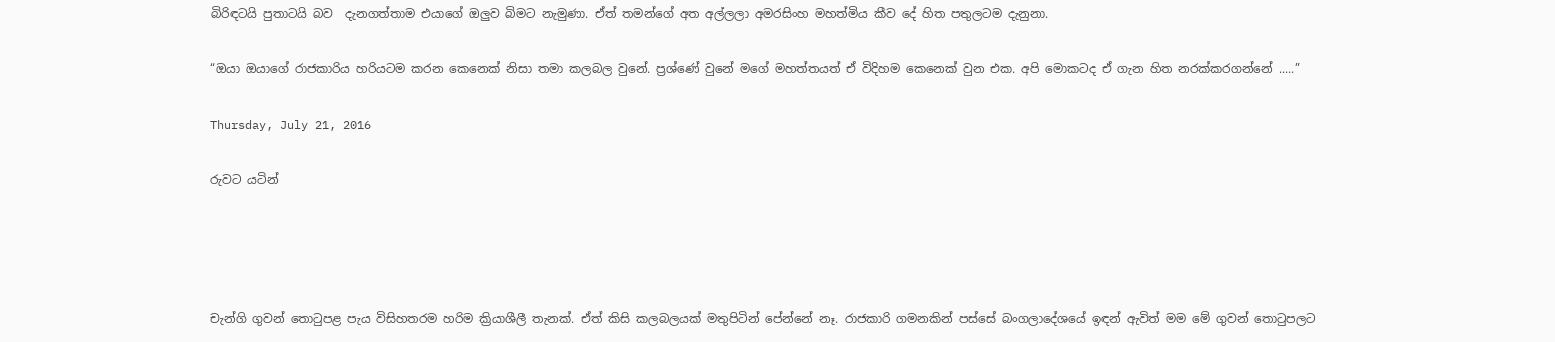බිරිඳටයි පුතාටයි බව  දැනගත්තාම එයාගේ ඔලුව බිමට නැමුණා. ඒත් තමන්ගේ අත අල්ලලා අමරසිංහ මහත්මිය කීව දේ හිත පතුලටම දැනුනා.

“ඔයා ඔයාගේ රාජකාරිය හරියටම කරන කෙනෙක් නිසා තමා කලබල වුනේ. ප්‍රශ්ණේ වුනේ මගේ මහත්තයත් ඒ විදිහම කෙනෙක් වුන එක. අපි මොකටද ඒ ගැන හිත නරක්කරගන්නේ .....”

Thursday, July 21, 2016

රුවට යටින්




චැන්ගි ගුවන් තොටුපළ පැය විසිහතරම හරිම ක්‍රියාශීලී තැනක්. ඒත් කිසි කලබලයක් මතුපිටින් පේන්නේ නෑ. රාජකාරි ගමනකින් පස්සේ බංගලාදේශයේ ඉඳන් ඇවිත් මම මේ ගුවන් තොටුපලට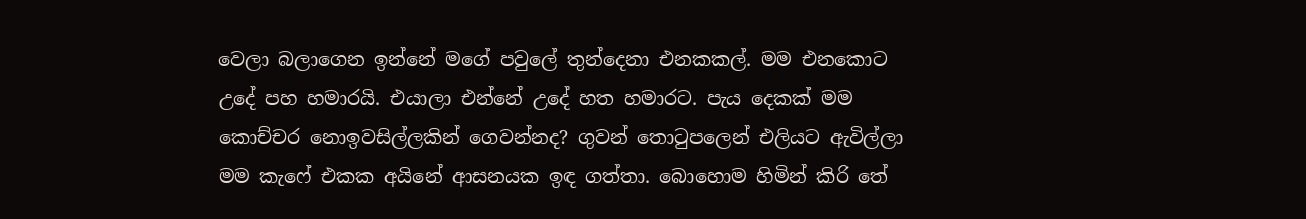වෙලා බලාගෙන ඉන්නේ මගේ පවුලේ තුන්දෙනා එනකකල්. මම එනකොට උදේ පහ හමාරයි. එයාලා එන්නේ උදේ හත හමාරට. පැය දෙකක් මම කොච්චර නොඉවසිල්ලකින් ගෙවන්නද? ගුවන් තොටුපලෙන් එලියට ඇවිල්ලා මම කැෆේ එකක අයිනේ ආසනයක ඉඳ ගත්තා. බොහොම හිමින් කිරි තේ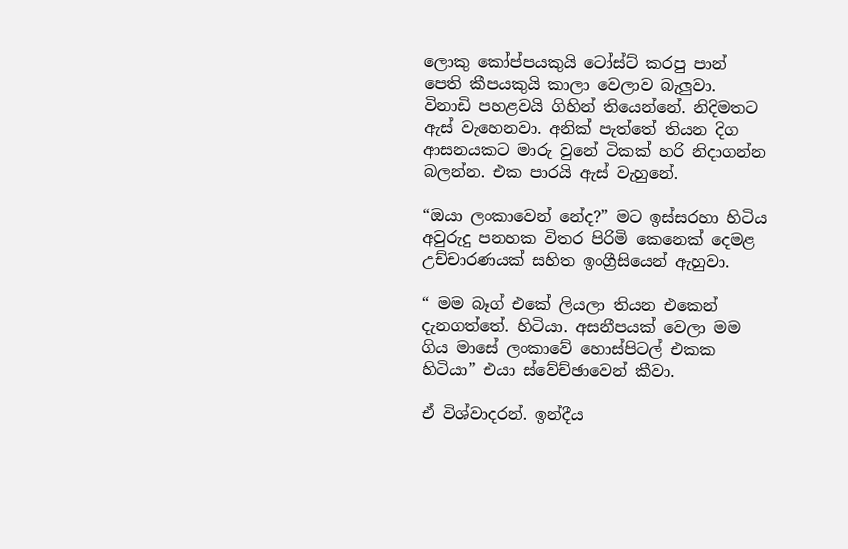ලොකු කෝප්පයකුයි ටෝස්‍ට් කරපු පාන් පෙති කීපයකුයි කාලා වෙලාව බැලුවා. විනාඩි පහළවයි ගිහින් තියෙන්නේ. නිදිමතට ඇස් වැහෙනවා. අනික් පැත්තේ තියන දිග ආසනයකට මාරු වුනේ ටිකක් හරි නිදාගන්න බලන්න. එක පාරයි ඇස් වැහුනේ.

“ඔයා ලංකාවෙන් නේද?” මට ඉස්සරහා හිටිය අවුරුදු පනහක විතර පිරිමි කෙනෙක් දෙමළ උච්චාරණයක් සහිත ඉංග්‍රීසියෙන් ඇහුවා.

“ මම බෑග් එකේ ලියලා තියන එකෙන් දැනගත්තේ. හිටියා. අසනීපයක් වෙලා මම ගිය මාසේ ලංකාවේ හොස්පිටල් එකක හිටියා” එයා ස්වේච්ඡාවෙන් කීවා.

ඒ විශ්වාදරන්. ඉන්දීය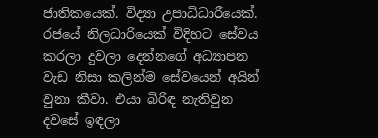ජාතිකයෙක්. විද්‍යා උපාධිධාරීයෙක්. රජයේ නිලධාරියෙක් විදිහට සේවය කරලා දුවලා දෙන්නගේ අධ්‍යාපන වැඩ නිසා කලින්ම සේවයෙන් අයින් වුනා කීවා. එයා බිරිඳ නැතිවුන දවසේ ඉඳලා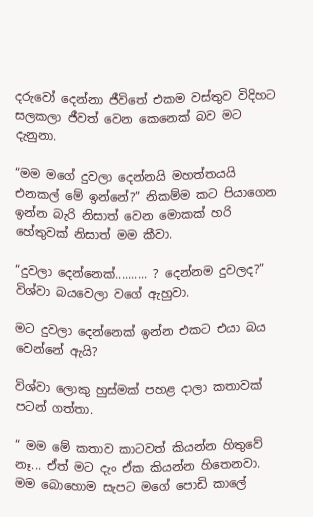දරුවෝ දෙන්නා ජීවිතේ එකම වස්තුව විදිහට සලකලා ජීවත් වෙන කෙනෙක් බව මට දැනුනා.

“මම මගේ දුවලා දෙන්නයි මහත්තයයි එනකල් මේ ඉන්නේ?” නිකම්ම කට පියාගෙන ඉන්න බැරි නිසාත් වෙන මොකක් හරි හේතුවක් නිසාත් මම කීවා.

“දුවලා දෙන්නෙක්.......... ? දෙන්නම දුවලද?”  විශ්වා බයවෙලා වගේ ඇහුවා.

මට දුවලා දෙන්නෙක් ඉන්න එකට එයා බය වෙන්නේ ඇයි?

විශ්වා ලොකු හුස්මක් පහළ දාලා කතාවක් පටන් ගත්තා.

“ මම මේ කතාව කාටවත් කියන්න හිතුවේ නෑ... ඒත් මට දැං ඒක කියන්න හිතෙනවා. මම බොහොම සැපට මගේ පොඩි කාලේ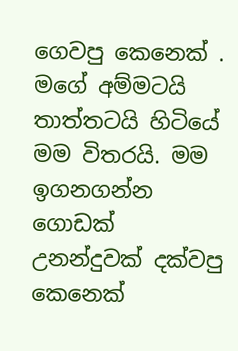ගෙවපු කෙනෙක් . මගේ අම්මටයි තාත්තටයි හිටියේ මම විතරයි. මම ඉගනගන්න ගොඩක්  උනන්දුවක් දක්වපු කෙනෙක්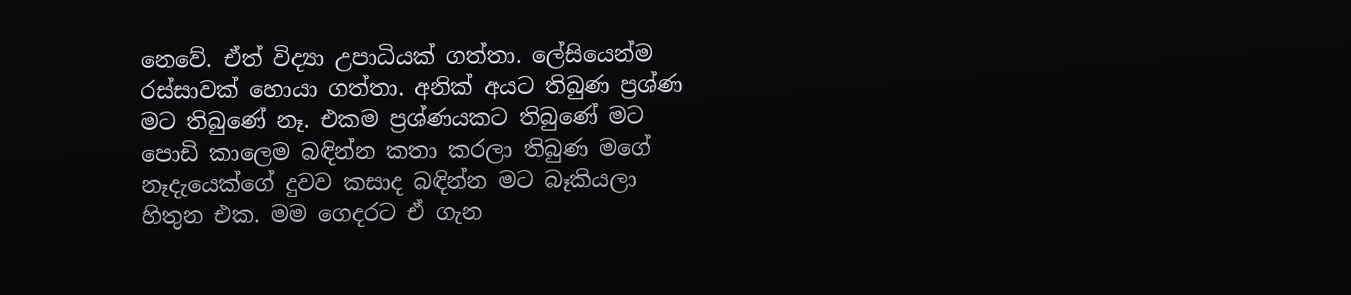නෙවේ. ඒත් ‍විද්‍යා උපාධියක් ගත්තා. ලේසියෙන්ම රස්සාවක් හොයා ගත්තා. අනික් අයට තිබුණ ප්‍රශ්ණ මට තිබුණේ නෑ. එකම ප්‍රශ්ණයකට තිබුණේ මට පොඩි කාලෙම බඳින්න කතා කරලා තිබුණ මගේ නෑදැයෙක්ගේ දුවව කසාද බඳින්න මට බෑකියලා හිතුන එක. මම ගෙදරට ඒ ගැන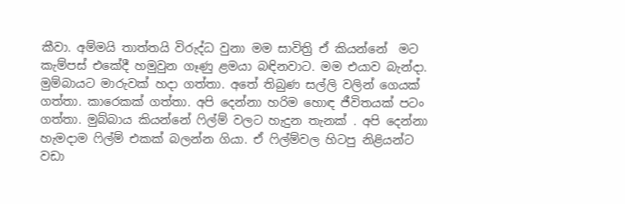කීවා. අම්මයි තාත්තයි විරුද්ධ වුනා මම සාවිත්‍රි ඒ ‍කියන්නේ  මට කැම්පස් එකේදී හමුවුන ගෑණු ළමයා බඳිනවාට. මම එයාව බැන්දා. මුම්බායට මාරුවක් හදා ගත්තා. අතේ තිබුණ සල්ලි වලින් ගෙයක් ගත්තා. කාරෙකක් ගත්තා. අපි දෙන්නා හරිම හොඳ ජීවිතයක් පටං ගත්තා. මුබ්බාය කියන්නේ ෆිල්ම් වලට හැදුන තැනක් . අපි දෙන්නා හැමදාම ෆිල්ම් එකක් බලන්න ගියා. ඒ ෆිල්ම්වල හිටපු නිළියන්ට වඩා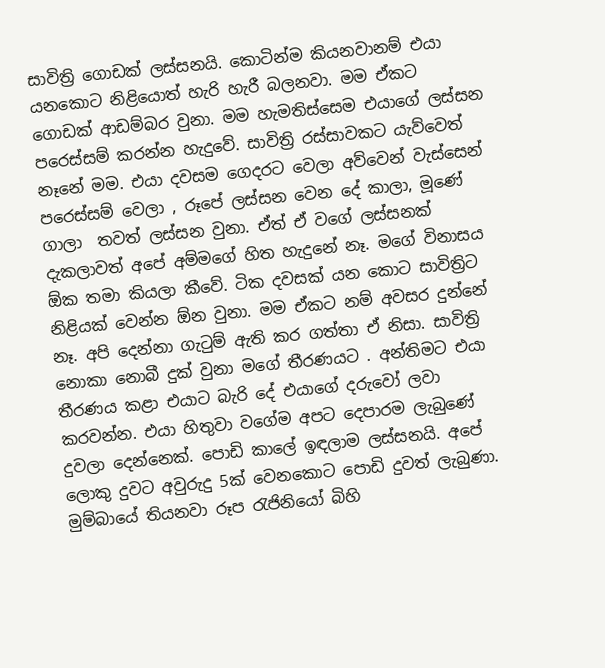සාවිත්‍රි ගොඩක් ලස්සනයි. කොටින්ම කියනවානම් එයා යනකොට නිළියොත් හැරි හැරී බලනවා. මම ඒකට ගොඩක් ආඩම්බර වුනා. මම හැමතිස්සෙම එයාගේ ලස්සන පරෙස්සම් කරන්න හැදුවේ. සාවිත්‍රි රස්සාවකට යැව්වෙත් නෑනේ මම. එයා දවසම ගෙදරට වෙලා අව්වෙන් වැස්සෙන් පරෙස්සම් වෙලා , රූපේ ලස්සන වෙන දේ කාලා, මූණේ ගාලා  තවත් ලස්සන ‍වුනා. ඒත් ඒ වගේ ලස්සනක් දැකලාවත් අපේ අම්මගේ හිත හැදුනේ නෑ. මගේ විනාසය ඕක තමා කියලා කීවේ. ටික දවසක් යන කොට සාවිත්‍රිට නිළියක් වෙන්න ඕන වුනා. මම ඒකට නම් අවසර දුන්නේ නෑ. අපි දෙන්නා ගැටුම් ඇති කර ගත්තා ඒ නිසා. සාවිත්‍රි නොකා නොබී දුක් වුනා මගේ තීරණයට . අන්තිමට එයා තීරණය කළා එයාට බැරි දේ එයාගේ දරුවෝ ලවා කරවන්න. එයා හිතුවා වගේම අපට දෙපාරම ලැබුණේ දුවලා දෙන්නෙක්. පොඩි කාලේ ඉඳලාම ලස්සනයි. අපේ ලොකු දුවට අවුරුදු 5ක් වෙනකොට පොඩි දුවත් ලැබුණා. මුම්බායේ තියනවා රූප රැජිනියෝ බිහි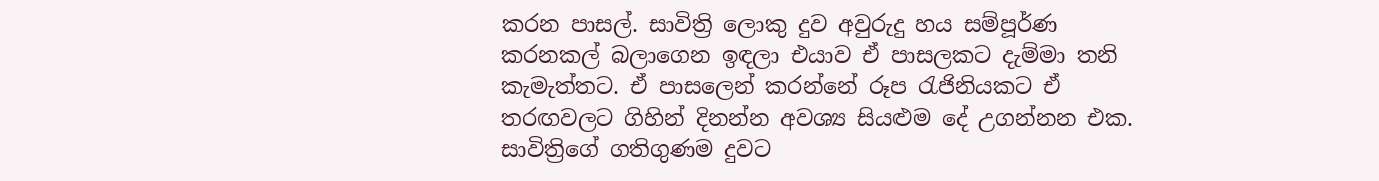කරන පාසල්. සාවිත්‍රි ලොකු දුව අවුරුදු හය සම්පූර්ණ කරනකල් බලාගෙන ඉඳලා එයාව ඒ පාසලකට දැම්මා තනි කැමැත්තට. ඒ පා‍සලෙන් කරන්නේ රූප රැජිනියකට ඒ තරඟවලට ගිහින් දිනන්න අවශ්‍ය සියළුම දේ උගන්නන එක. සාවිත්‍රිගේ ගතිගුණම දුවට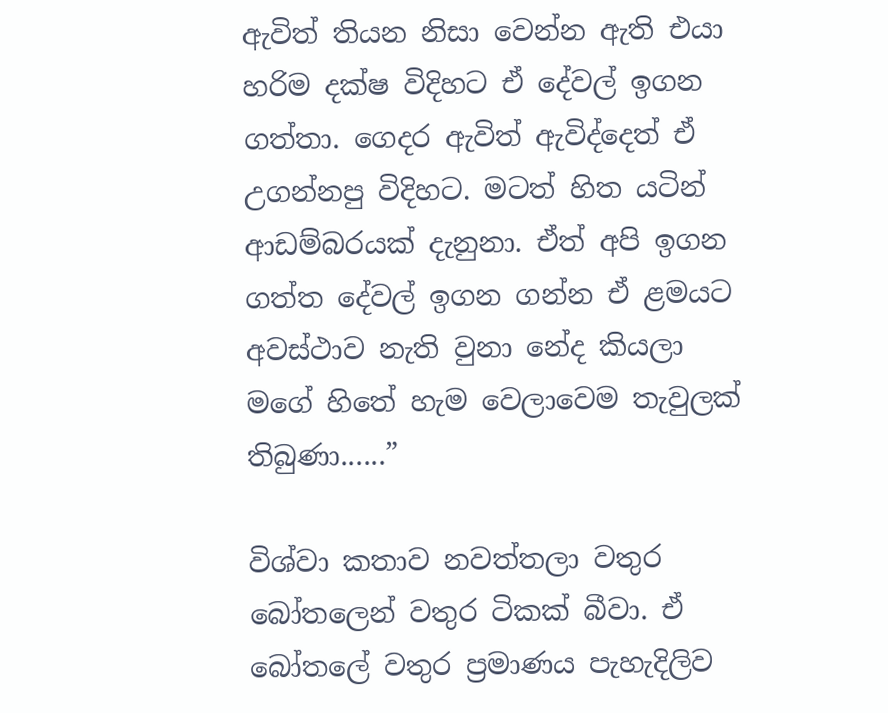ඇවිත් තියන නිසා වෙන්න ඇති එයා හරිම දක්ෂ විදිහට ඒ දේවල් ඉගන ගත්තා. ගෙදර ඇවිත් ඇවිද්දෙත් ඒ උගන්නපු විදිහට. මටත් හිත යටින් ආඩම්බරයක් දැනුනා. ඒත් අපි ඉගන ගත්ත දේවල් ඉගන ගන්න ඒ ළමයට අවස්ථාව නැති වුනා නේද කියලා මගේ හිතේ හැම වෙලාවෙම තැවුලක් තිබුණා......”

විශ්වා කතාව නවත්තලා වතුර බෝතලෙන් වතුර ටිකක් බීවා. ඒ බෝතලේ වතුර ප්‍රමාණය පැහැදිලිව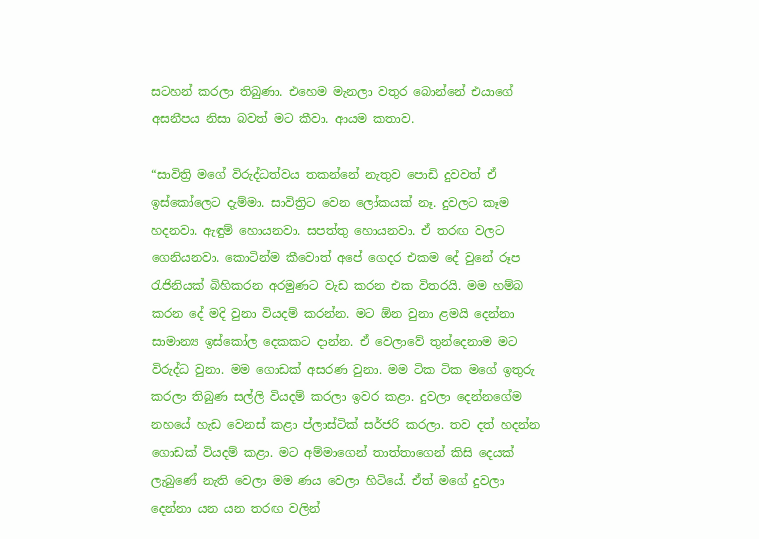සටහන් කරලා තිබුණා. එහෙම මැනලා වතුර බොන්නේ එයාගේ අසනීපය නිසා බවත් මට කීවා. ආයම කතාව.

“සාවිත්‍රි මගේ විරුද්ධත්වය තකන්නේ නැතුව පොඩි දුවවත් ඒ ඉස්කෝලෙට දැම්මා. සාවිත්‍රිට වෙන ලෝකයක් නෑ. දුවලට කෑම හදනවා. ඇඳුම් හොයනවා. සපත්තු හොයනවා. ඒ තරඟ වලට ගෙනියනවා. කොටින්ම කීවොත් අපේ ගෙදර එකම දේ වුනේ රූප රැජිනියක් බිහිකරන අරමුණට වැඩ කරන එක විතරයි. මම හම්බ කරන දේ මදි වුනා වියදම් කරන්න. මට ඕන වුනා ළමයි දෙන්නා සාමාන්‍ය ඉස්කෝල දෙකකට දාන්න. ඒ වෙලාවේ තුන්දෙනාම මට විරුද්ධ වුනා. මම ගොඩක් අසරණ වුනා. මම ටික ටික මගේ ඉතුරු කරලා තිබුණ සල්ලි වියදම් කරලා ඉවර කළා. දුවලා දෙන්නගේම නහයේ හැඩ වෙනස් කළා ප්ලාස්ටික් සර්ජරි කරලා. තව දත් හදන්න ගොඩක් වියදම් කළා. මට අම්මාගෙන් තාත්තාගෙන් කිසි දෙයක් ලැබුණේ නැති වෙලා මම ණය වෙලා හිටියේ. ඒත් මගේ දුවලා දෙන්නා යන යන තරඟ වලින්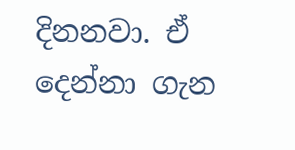දිනනවා. ඒ දෙන්නා ගැන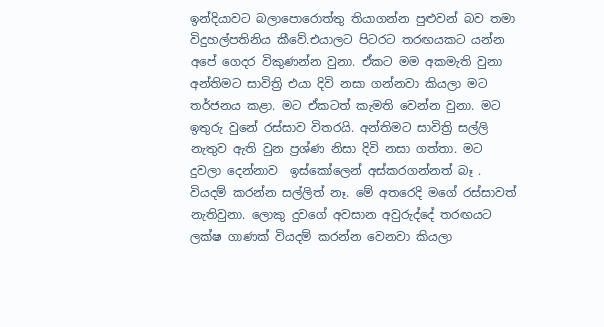ඉන්දියාවට බලාපොරොත්තු තියාගන්න පුළුවන් බව තමා විදුහල්පතිනිය කීවේ.එයාලට පිටරට තරඟයකට යන්න අපේ ගෙදර විකුණන්න වුනා. ඒකට මම අකමැති ‍වුනා අන්තිමට සාවිත්‍රි එයා දිවි නසා ගන්නවා කියලා මට තර්ජනය කළා. මට ඒකටත් කැමති වෙන්න වුනා. මට ඉතුරු වුනේ රස්සාව විතරයි. අන්තිමට සාවිත්‍රි සල්ලි නැතුව ඇති වුන ප්‍රශ්ණ නිසා දිවි නසා ගත්තා. මට දුවලා දෙන්නාව  ඉස්කෝලෙන් අස්කරගන්නත් බෑ . වියදම් කරන්න සල්ලිත් නෑ. මේ අතරෙදි මගේ රස්සාවත් නැතිවුනා. ලොකු දුවගේ අවසාන අවුරුද්දේ තරඟයට ලක්ෂ ගාණක් වියදම් කරන්න වෙනවා කියලා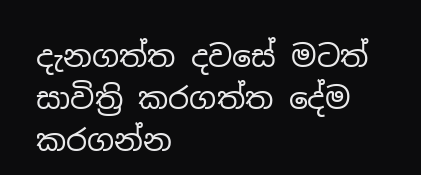දැනගත්ත දවසේ මටත් සාවිත්‍රි කරගත්ත දේම කරගන්න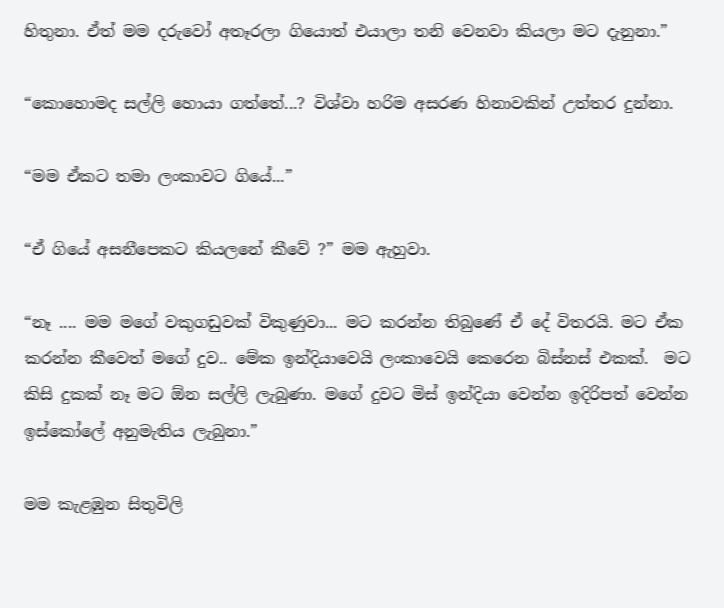හිතුනා. ඒත් මම දරුවෝ අතෑරලා ගියොත් එයාලා තනි වෙනවා කියලා මට දැනුනා.”

“කොහොමද සල්ලි හොයා ගත්තේ...? විශ්වා හරිම අසරණ හිනාවකින් උත්තර දුන්නා.

“මම ඒකට තමා ලංකාවට ගියේ...”

“ඒ ගියේ අසනීපෙකට කියලනේ කී‍වේ ?” මම ඇහුවා.

“නෑ .... මම මගේ වකුගඩුවක් විකුණුවා... මට කරන්න තිබුණේ ඒ දේ විතරයි. මට ඒක කරන්‍න කීවෙත් මගේ දුව.. මේක ඉන්දියාවෙයි ලංකාවෙයි කෙරෙන බිස්නස් එකක්.  මට කිසි දුකක් නෑ මට ඕන සල්ලි ලැබුණා. මගේ දුවට මිස් ඉන්දියා වෙන්න ඉදිරිපත් වෙන්න ඉස්කෝලේ අනුමැතිය ලැබුනා.”

මම කැළඹුන සිතුවිලි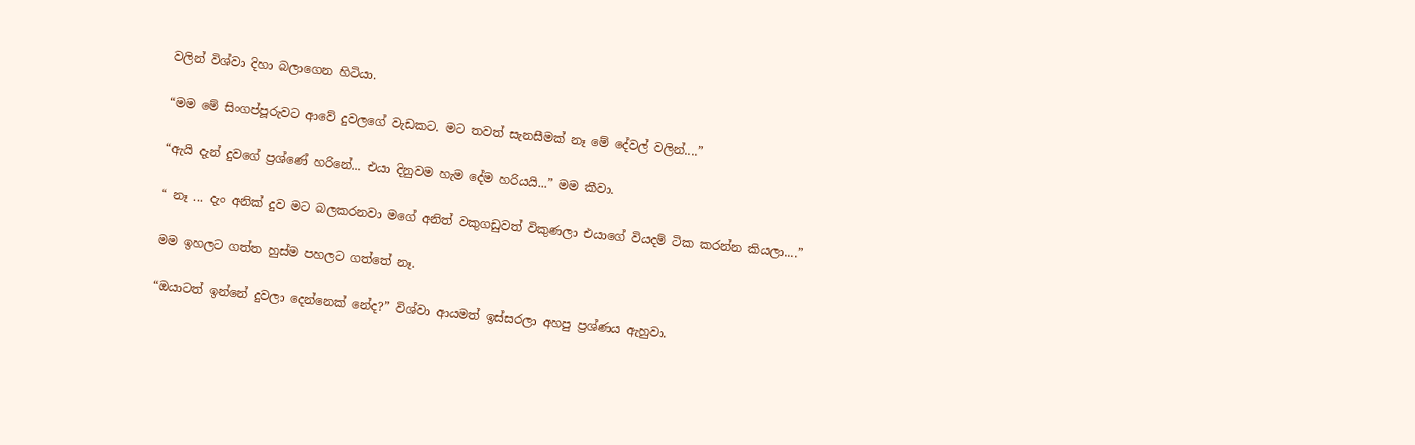වලින් විශ්වා දිහා බලාගෙන හිටියා.

“මම මේ සිංගප්පූරුවට ආවේ දුවලගේ වැඩකට. මට තවත් සැනසීමක් නෑ ‍මේ දේවල් වලින්....”

“ඇයි දැන් දුවගේ ප්‍රශ්ණේ හරිනේ... එයා දිනුවම හැම දේම හරියයි...” මම කීවා.

“ නෑ ... දැං අනික් දුව මට බලකරනවා මගේ අනිත් වකුගඩුවත් විකුණලා එයාගේ වියදම් ටික කරන්න කියලා....”

මම ඉහලට ගත්ත හුස්ම පහලට ගත්තේ නෑ.

“ඔයාටත් ඉන්නේ දුවලා දෙන්නෙක් නේද?” විශ්වා ආයමත් ඉස්සරලා අහපු ප්‍රශ්ණය ඇහුවා.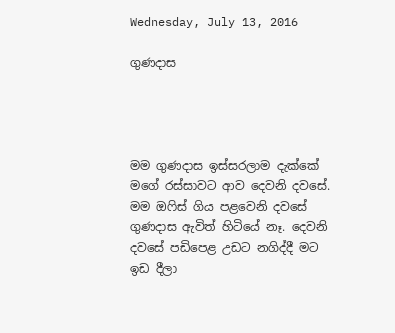Wednesday, July 13, 2016

ගුණදාස




මම ගුණදාස ඉස්සරලාම දැක්කේ මගේ රස්සාවට ආව දෙවනි දවසේ. මම ඔෆිස් ගිය පළවෙනි දවසේ ගුණදාස ඇවිත් හිටියේ නෑ. දෙවනි දවසේ පඩිපෙළ උඩට නගිද්දී මට ඉඩ දීලා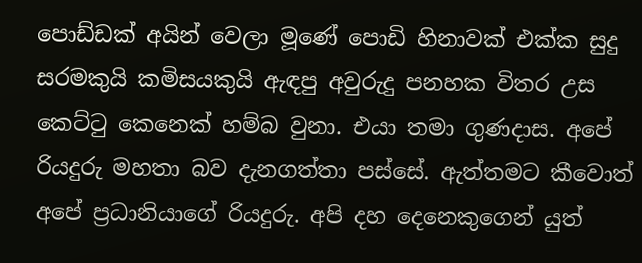පොඩ්ඩක් අයින් වෙලා මූණේ පොඩි හිනාවක් එක්ක සුදු සරමකුයි කමිසයකුයි ඇඳපු අවුරුදු පනහක විතර උස කෙට්ටු කෙනෙක් හම්බ වුනා. එයා තමා ගුණදාස. අපේ රියදුරු මහතා බව දැනගත්තා පස්සේ. ඇත්තමට කීවොත් අපේ ප්‍රධානියාගේ රියදුරු. අපි දහ දෙනෙකුගෙන් යුත්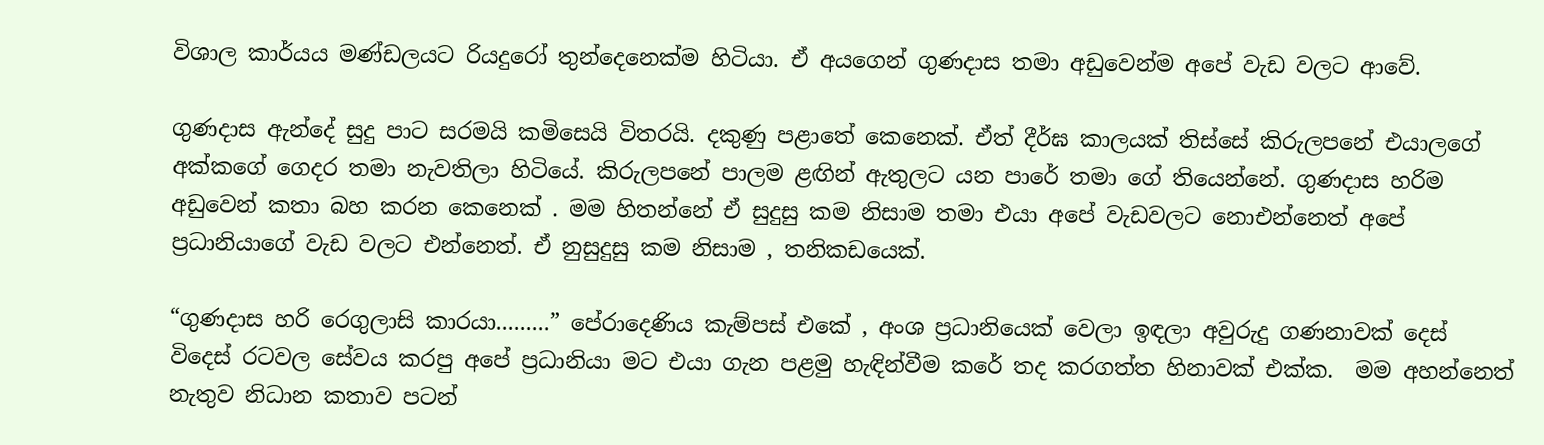විශාල කාර්යය මණ්ඩලයට රියදුරෝ තුන්දෙනෙක්ම හිටියා. ඒ අයගෙන් ගුණදාස තමා අඩුවෙන්ම අපේ වැඩ වලට ආවේ.

ගුණදාස ඇන්දේ සුදු පාට සරමයි කමිසෙයි විතරයි. දකුණු පළාතේ කෙනෙක්. ඒත් දීර්ඝ කාලයක් තිස්සේ කිරුලපනේ එයාලගේ අක්කගේ ගෙදර තමා නැවතිලා හිටියේ. කිරුලපනේ පාලම ළඟින් ඇතුලට යන පාරේ තමා ගේ තියෙන්නේ. ගුණදාස හරිම අඩුවෙන් කතා බහ කරන කෙනෙක් . මම හිතන්නේ ඒ සුදුසු කම නිසාම තමා එයා අපේ වැඩවලට නොඑන්නෙත් අපේ ප්‍රධානියාගේ වැඩ වලට එන්නෙත්. ඒ නුසුදුසු කම නිසාම , තනිකඩයෙක්.

“ගුණදාස හරි රෙගුලාසි කාරයා.........” පේරාදෙණිය කැම්පස් එකේ , අංශ ප්‍රධානියෙක් වෙලා ඉඳලා අවුරුදු ගණනාවක් දෙස් විදෙස් රටවල සේවය කරපු අපේ ප්‍රධානියා මට එයා ගැන පළමු හැඳින්වීම කරේ තද කරගත්ත හිනාවක් එක්ක.  මම අහන්නෙත් නැතුව නිධාන කතාව පටන්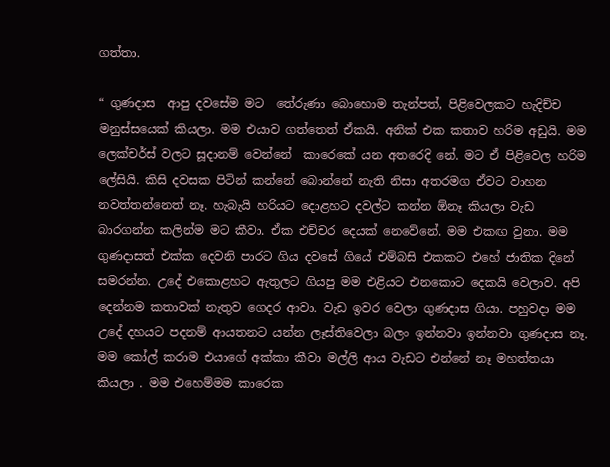ගත්තා.

“ ගුණදාස  ආපු දවසේම මට  තේරුණා‍ බොහොම තැන්පත්, පිළිවෙලකට හැදිච්ච මනුස්සයෙක් කියලා. මම එයාව ගත්තෙත් ඒකයි. අනික් එක කතාව හරිම අඩුයි. මම ලෙක්චර්ස් වලට සූදානම් වෙන්නේ  කාරෙකේ යන අතරෙදි නේ. මට ඒ පිළිවෙල හරිම ලේසියි. කිසි දවසක පිටින් කන්නේ බොන්නේ නැති නිසා අතරමග ඒවට වාහන නවත්තන්නෙත් නෑ. හැබැයි හරියට දොළහට දවල්ට කන්න ඕනෑ කියලා වැඩ බාරගන්න කලින්ම මට කීවා. ඒක එච්චර දෙයක් නෙවේනේ. මම එකඟ වුනා. මම ගුණදාසත් එක්ක දෙවනි පාරට ගිය දවසේ ගියේ එම්බසි එකකට එහේ ජාතික දිනේ සමරන්න. උදේ එකොළහට ඇතුලට ගියපු මම එළියට එනකොට දෙකයි වෙලාව. අපි දෙන්නම කතාවක් නැතුව ගෙදර ආවා. වැඩ ඉවර වෙලා ගුණදාස ගියා. පහුවදා මම උදේ දහයට පදනම් ආයතනට යන්න ලෑස්තිවෙලා බලං ඉන්නවා ඉන්නවා ගුණදාස නෑ. මම කෝල් කරාම එයාගේ අක්කා කීවා මල්ලි ආය වැඩට එන්නේ නෑ මහත්තයා කියලා . මම එහෙම්මම කාරෙක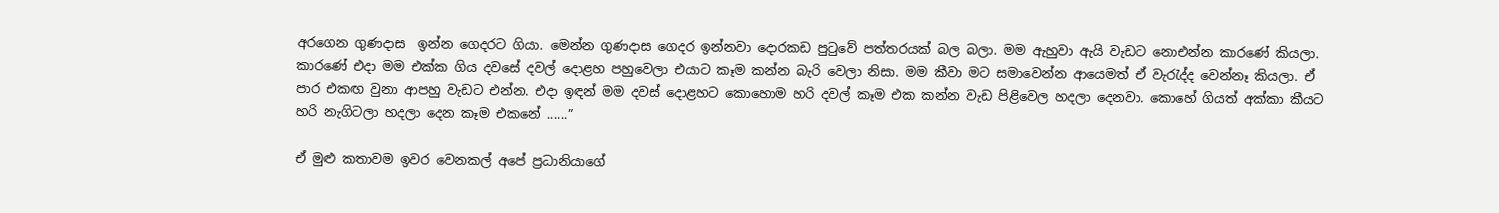අරගෙන ගුණදාස  ඉන්න ගෙදරට ගියා. මෙන්න ගුණදාස ගෙදර ඉන්නවා දොරකඩ පුටුවේ පත්තරයක් බල බලා. මම ඇහුවා ඇයි වැඩට නොඑන්න කා‍රණේ කියලා. කාරණේ එදා මම එක්ක ගිය දවසේ දවල් දොළහ පහුවෙලා එයාට කෑම කන්න බැරි වෙලා නිසා. මම කීවා මට සමාවෙන්න ආයෙමත් ඒ වැරැද්ද වෙන්නෑ කියලා. ඒ පාර එකඟ වුනා ආපහු වැඩට එන්න. එදා ඉඳන් මම දවස් දොළහට කොහොම හරි දවල් කෑම එක කන්න වැඩ පිළිවෙල හදලා දෙනවා. කොහේ ගියත් අක්කා කීයට හරි නැගිටලා හදලා දෙන කෑම එකනේ ......”

ඒ මුළු කතාවම ඉවර වෙනකල් අපේ ප්‍රධානියාගේ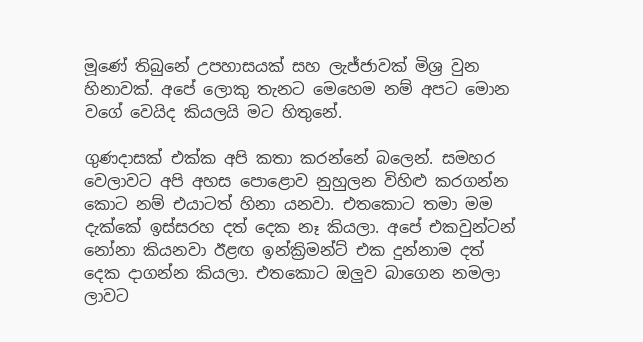මූණේ තිබුනේ උපහාසයක් සහ ලැජ්ජාවක් මිශ්‍ර වුන හිනාවක්. අපේ ලොකු තැනට මෙහෙම නම් අපට මොන වගේ වෙයිද කියලයි මට හිතුනේ.

ගුණදාසක් එක්ක අපි කතා කරන්නේ බලෙන්. සමහර වෙලාවට අපි අහස පොළොව නුහුලන විහිළු කරගන්න කොට නම් එයාටත් හිනා යනවා. එතකොට තමා මම දැක්කේ ඉස්සරහ දත් දෙක නෑ කියලා. අපේ එකවුන්ටන් නෝනා කියනවා ඊළඟ ඉන්ක්‍රිමන්ට් එක දුන්නාම දත් දෙක දාගන්න කියලා. එතකොට ඔලුව බාගෙන නමලා ලාවට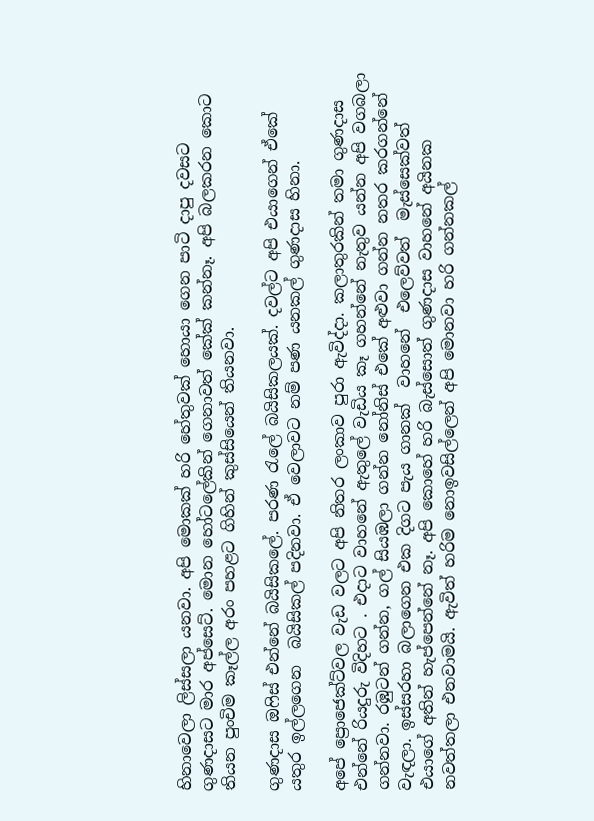හිනාවෙලා ලිස්සලා යනවා. අපි මොකක් හරි හේතුවක් හොයා ගෙන පාටි දාපු දවසට ගුණදාසට මාර අප්සෙට්. මොන හෝටලේකින් ගෙනාවත් කේක් කන්නෑ. අපි බලකරන කොට තියන පුංචිම කෑල්ල අරං පහළට ගිහින් කුස්සියෙන් තියනවා.

ගුණදාස ඔෆිස් එන්නේ බයිසිකලේ. පරණ රැලේ බයිසිකලයක්. දවල්ට අපි එයාගෙන් ඒකේ යතුර ඉල්ලගෙන  බයිසිකල් පදිනවා. ඒ වෙලාවට නම් පණ යනකල් ගුණදාස හිනා.

අපේ ප්‍රොජෙක්ට්වල වැඩ වලට අපි නිතර ලංකාව පුරා ඇවිද්දා. කලාතුරකින් තමා ගුණදාස එන්නේ රියදුරු විදිහට . එදාට වාහනේ ඇතුලේ වැඩිය කෑ ගහන්නේ නැතුව යන්න අපි වගබලා ගන්නවා. රඹුටන් ගන්න, ගල් සියඹලා ගන්න නෝනිස් එකේ අළුවා ගන්න නතර කරගන්නේ වැඳලා. ඉස්සරහා බලාගෙන එක දිගට පැය ගානක්  වාහනේ  එලෙව්වත්  මැස්සෙක්වත් එයාගේ අතින් හැප්පෙන්නේ නෑ. අපි කොහේ හරි බැස්සොත් ගුණදාස වාහනේ අයිනක නවත්තලා එනවාමයි. ඇවිත් හරිම නොඉවසිල්ලෙන් අපි මොනවා හරි ගන්නකල්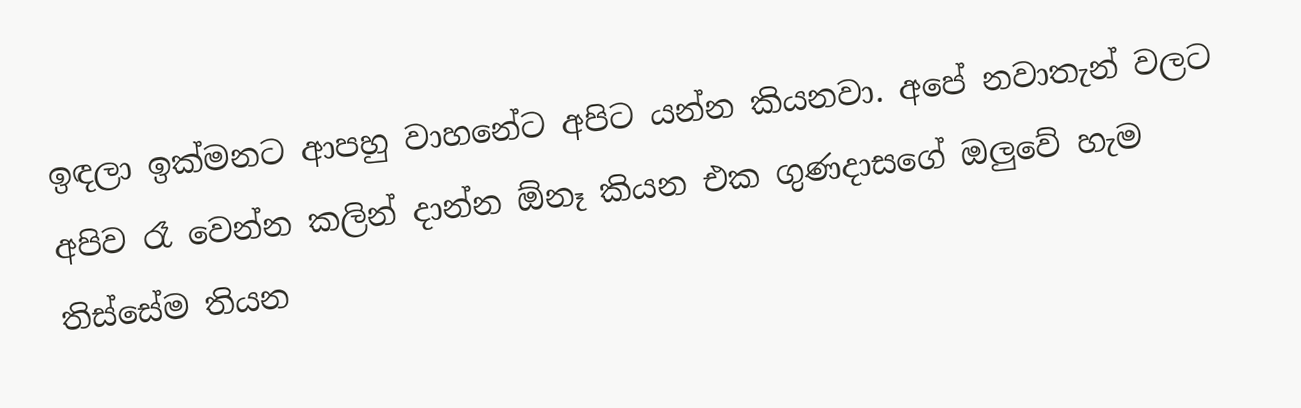ඉඳලා ඉක්මනට ආපහු වාහනේට අපිට යන්න කියනවා. අපේ නවාතැන් වලට අපිව රෑ වෙන්න කලින් දාන්න ඕනෑ කියන එක ගුණදාසගේ ඔලුවේ හැම තිස්සේම තියන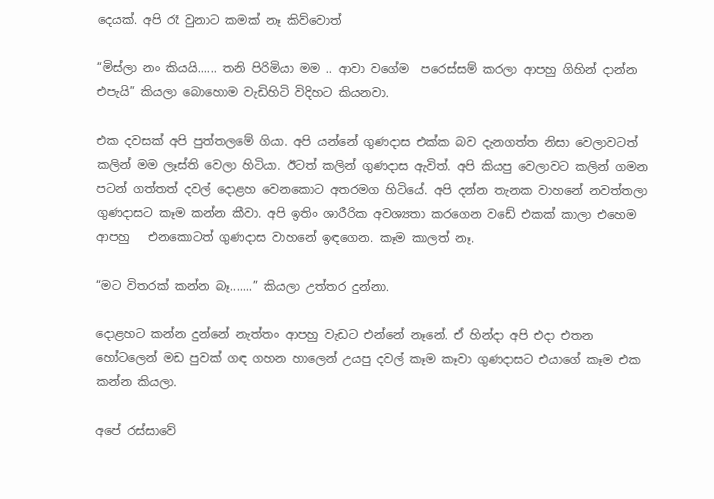දෙයක්. අපි රෑ වුනාට කමක් නෑ කිව්වොත්

“මිස්ලා නං කියයි...... තනි පිරිමියා මම .. ආවා වගේම  පරෙස්සම් කරලා ආපහු ගිහින් දාන්න එපැයි” කියලා ‍බොහොම වැඩිහිටි විදිහට කියනවා.

එක දවසක් අපි පුත්තලමේ ගියා. අපි යන්නේ ගුණදාස එක්ක බව දැනගත්ත නිසා වෙලාවටත් කලින් මම ලෑස්ති වෙලා හිටියා. ඊටත් කලින් ගුණදාස ඇවිත්. අපි කියපු වෙලාවට කලින් ගමන පටන් ගත්තත් දවල් දොළහ වෙනකොට අතරමග හිටියේ. අපි දන්න තැනක වාහනේ නවත්තලා ගුණදාසට කෑම කන්න කීවා. අපි ඉතිං ශාරීරික අවශ්‍යතා කරගෙන වඩේ එකක් කාලා එහෙම ආපහු   එනකොටත් ගුණදාස වාහනේ ඉඳගෙන. කෑම කාලත් නෑ.

“මට විතරක් කන්න බෑ.......” කියලා උත්තර දුන්නා.

දොළහට කන්න දුන්නේ නැත්තං ආපහු ‍වැඩට එන්නේ නෑනේ. ඒ හින්දා අපි එදා එතන හෝටලෙන් මඩ පුවක් ගඳ ගහන හාලෙන් උයපු දවල් කෑම කෑවා ගුණදාසට එයාගේ කෑම එක කන්න කියලා.

අපේ රස්සාවේ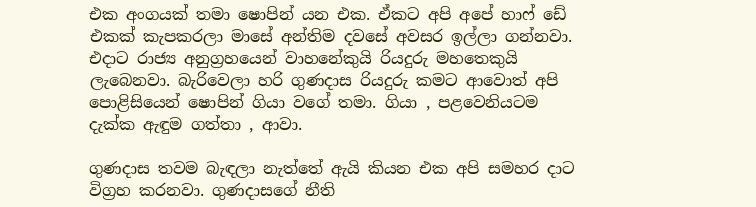එක අංගයක් තමා ෂොපින් යන එක. ඒකට අපි අපේ හාෆ් ඩේ එකක් කැපකරලා මාසේ අන්තිම දවසේ අවසර ඉල්ලා ගන්නවා. එදාට රාජ්‍ය අනුග්‍රහයෙන් වාහනේකුයි රියදුරු මහතෙකුයි ලැබෙනවා. බැරිවෙලා හරි ගුණදාස රියදුරු කමට ආවොත් අපි පොළිසියෙන් ෂොපින් ගියා වගේ තමා. ගියා , පළවෙනියටම දැක්ක ඇඳුම ගත්තා , ආවා.

ගුණදාස තවම බැඳලා නැත්තේ ඇයි කියන එක අපි සමහර දාට විග්‍රහ කරනවා. ගුණදාසගේ නීති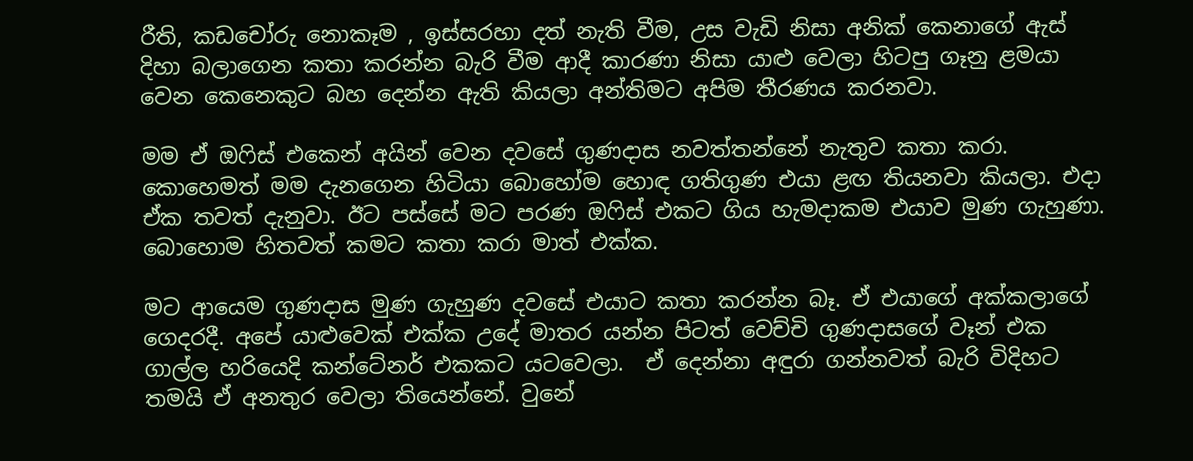රීති, කඩචෝරු නොකෑම , ඉස්සරහා දත් නැති වීම, උස වැඩි නිසා අනික් කෙනාගේ ඇස් දිහා බලාගෙන කතා කරන්න බැරි වීම ආදී කාරණා නිසා යාළු වෙලා හිටපු ගෑනු ළමයා වෙන කෙනෙකුට බහ දෙන්න ඇති කියලා අන්තිමට අපිම තීරණය කරනවා.

මම ඒ ඔෆිස් එකෙන් අයින් වෙන දවසේ ගුණදාස නවත්තන්නේ නැතුව කතා කරා. කොහෙමත් මම දැනගෙන හිටියා බොහෝම හොඳ ගතිගුණ එයා ළඟ තියනවා කියලා. එදා ඒක තවත් දැනුවා. ඊට පස්සේ මට පරණ ඔෆිස් එකට ගිය හැමදාකම එයාව මුණ ගැහුණා. බොහොම හිතවත් කමට කතා කරා මාත් එක්ක.

මට ආයෙම ගුණදාස මුණ ගැහුණ දවසේ එයාට කතා කරන්න බෑ. ඒ එයාගේ අක්කලාගේ ගෙදරදී. අපේ යාළුවෙක් එක්ක උදේ මාතර යන්න පිටත් වෙච්චි ගුණදාසගේ වෑන් එක ගාල්ල හරියෙදි කන්ටේනර් එකකට යටවෙලා.  ඒ දෙන්නා අඳුරා ගන්නවත් බැරි විදිහට තමයි ඒ අනතුර වෙලා තියෙන්නේ. වුනේ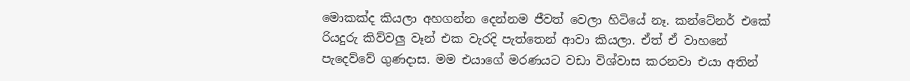මොකක්ද කියලා අහගන්න දෙන්නම ජීවත් වෙලා හිටියේ නෑ. කන්ටේනර් එකේ රියදුරු කිව්වලු වෑන් එක වැරදි පැත්තෙන් ආවා කියලා. ඒත් ඒ වාහනේ පැදෙව්වේ ගුණදාස. මම එයාගේ මරණයට වඩා විශ්වාස කරනවා එයා අතින්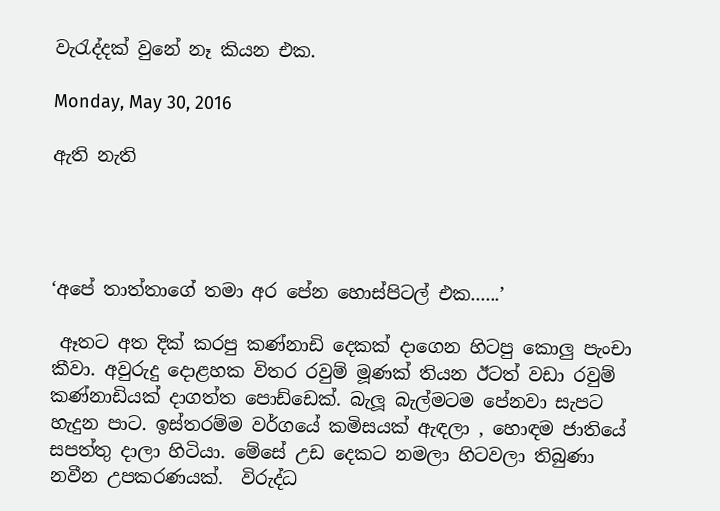වැරැද්දක් වුනේ නෑ කියන එක.

Monday, May 30, 2016

ඇති නැති




‘අපේ තාත්තාගේ තමා අර පේන හොස්පිටල් එක......’

 ඈතට අත දික් කරපු කණ්නාඩි දෙකක් දාගෙන හිටපු කොලු පැංචා කීවා. අවුරුදු දොළහක විතර රවුම් මූණක් තියන ඊටත් වඩා රවුම් කණ්නාඩියක් දාගත්ත ‍පොඩ්‍ඩෙක්. බැලූ බැල්මටම පේනවා සැපට හැදුන පාට. ඉස්තරම්ම වර්ගයේ කමිසයක් ඇඳලා , හොඳම ජාතියේ සපත්තු දාලා හිටියා. මේසේ උඩ දෙකට නමලා හිටවලා තිබුණා නවීන උපකරණයක්.  විරුද්ධ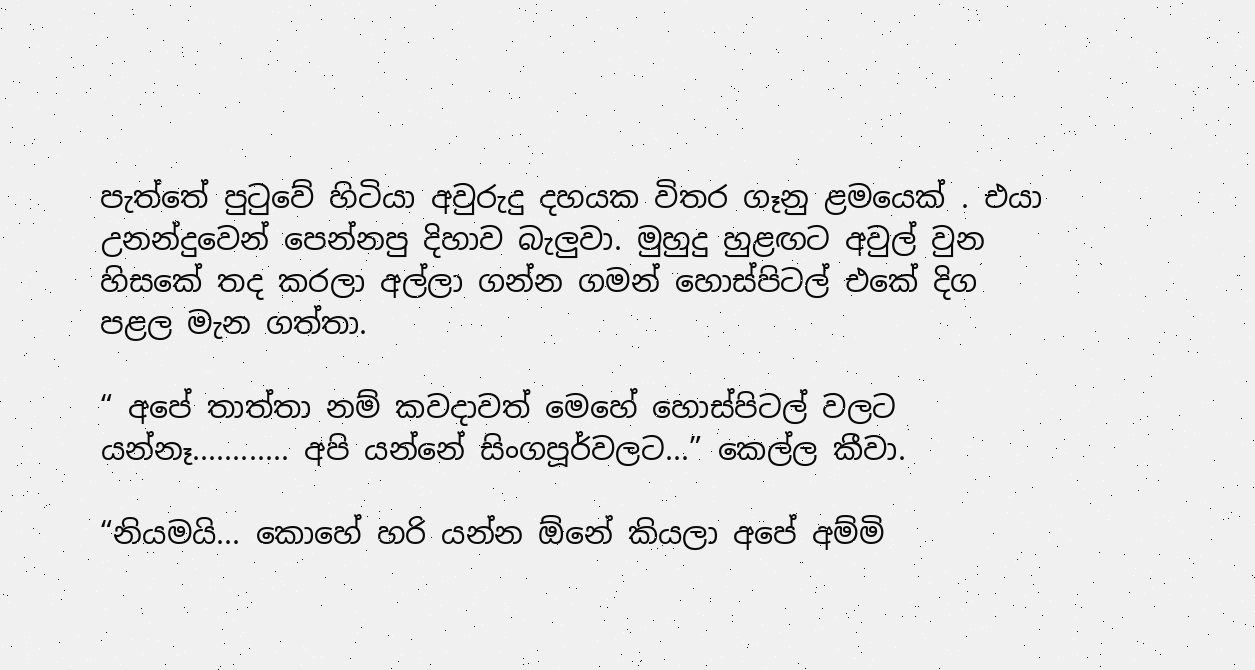පැත්තේ පුටුවේ හිටියා අවුරුදු දහයක විතර ගෑනු ළමයෙක් . එයා උනන්දුවෙන් පෙන්නපු දිහාව බැලුවා. මුහුදු හුළඟට අවුල් වුන හිසකේ තද කරලා අල්ලා ගන්න ගමන් හොස්පිටල් එකේ දිග පළල මැන ගත්තා.

“ අපේ තාත්තා නම් කවදාවත් මෙහේ හොස්පිටල් වලට යන්නෑ............ අපි යන්නේ සිංගපූර්වලට...” කෙල්ල කීවා.

“නියමයි... කොහේ හරි යන්න ඕනේ කියලා අපේ අම්මි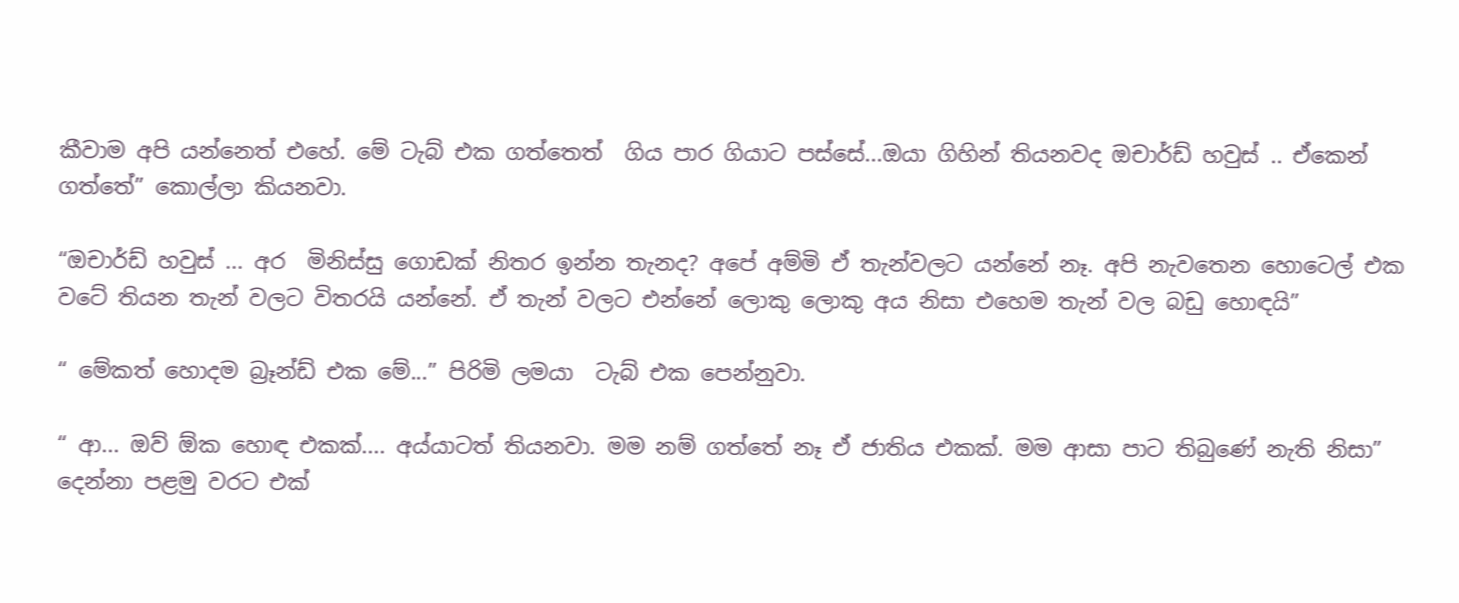කීවාම අපි යන්නෙත් එහේ. මේ ටැබ් එක ගත්තෙත්  ගිය පාර ගියාට පස්සේ...ඔයා ගිහින් තියනවද ඔචාර්ඩ් හවුස් .. ඒකෙන් ගත්තේ” කොල්ලා කියනවා.

“ඔචාර්ඩ් හවුස් ... අර  මිනිස්සු ගොඩක් නිතර ඉන්න තැනද? අපේ අම්මි ඒ තැන්වලට යන්නේ නෑ. අපි නැවතෙන හොටෙල් එක  වටේ තියන තැන් වලට විතරයි යන්නේ. ඒ තැන් වලට එන්නේ ලොකු ලොකු අය නිසා එහෙම තැන් වල බඩු හොඳයි”

“ මේකත් හොදම බ්‍රෑන්ඩ් එක මේ...” පිරිමි ලමයා  ටැබ් එක පෙන්නුවා.

“ ආ... ඔව් ඕක හොඳ එකක්.... අය්යාටත් තියනවා. මම නම් ගත්තේ නෑ ඒ ජාතිය එකක්. මම ආසා පාට තිබුණේ නැති නිසා” දෙන්නා පළමු වරට එක්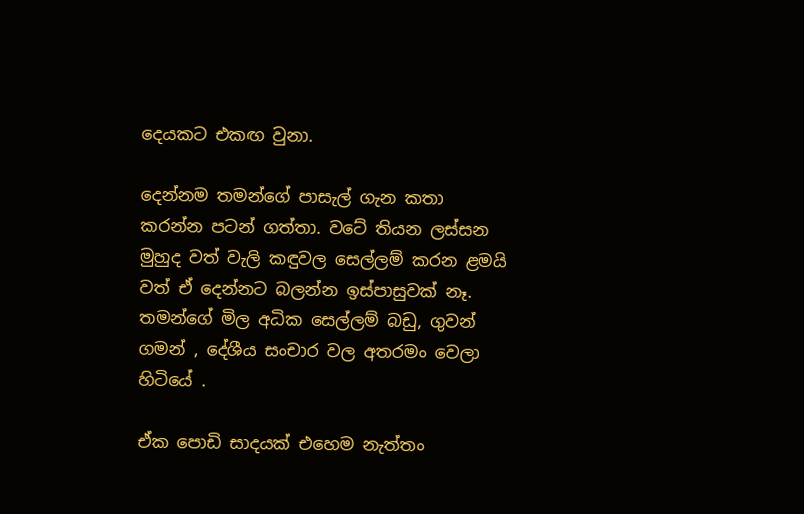දෙයකට එකඟ වුනා.

දෙන්නම තමන්ගේ පාසැල් ගැන කතා කරන්න පටන් ගත්තා. වටේ තියන ලස්සන මුහුද වත් වැලි කඳුවල සෙල්ලම් කරන ළමයි වත් ඒ දෙන්නට බලන්න ඉස්පාසුවක් නෑ. තමන්ගේ මිල අධික සෙල්ලම් බඩු, ගුවන් ගමන් , දේශීය සංචාර වල අතරමං වෙලා හිටියේ .

ඒක පොඩි සාදයක් එහෙම නැත්තං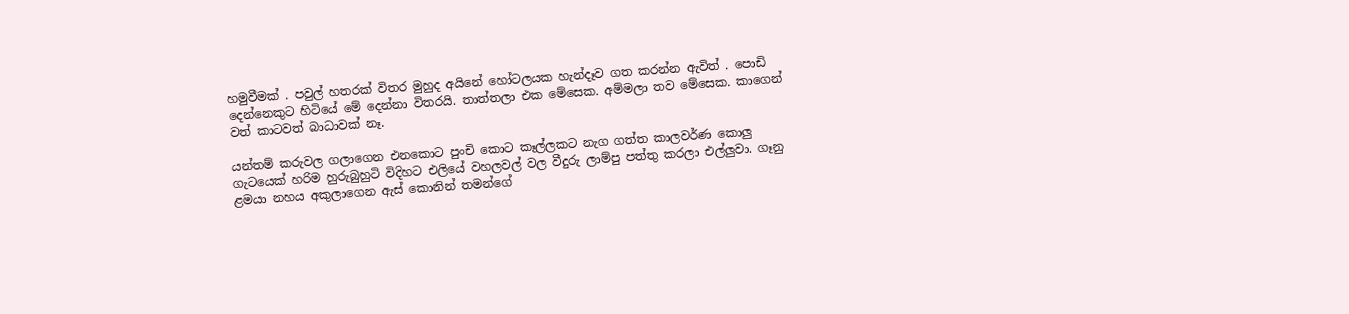හමුවීමක් . පවුල් හතරක් විතර මුහුද අයිනේ හෝටලයක හැන්දෑව ගත කරන්න ඇවිත් . පොඩි දෙන්නෙකුට හිටියේ මේ දෙන්නා විතරයි. තාත්තලා එක මේසෙක. අම්මලා තව මේසෙක. කාගෙන් වත් කාටවත් බාධාවක් නෑ.

යන්තම් කරුවල ගලාගෙන එනකොට පුංචි කොට කෑල්ලකට නැග ගත්ත කාලවර්ණ කොලු ගැටයෙක් හරිම හුරුබුහුටි විදිහට එලියේ වහලවල් වල වීදුරු ලාම්පු පත්තු කරලා එල්ලුවා. ගෑනු ළමයා නහය අකුලාගෙන ඇස් කොනින් තමන්ගේ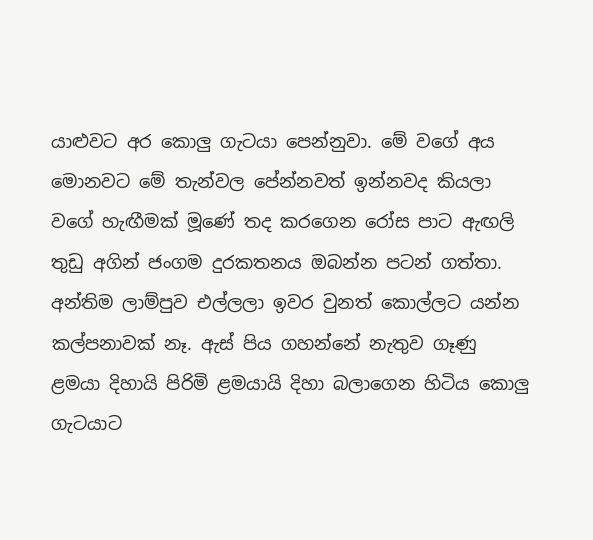යාළුවට අර කොලු ගැටයා පෙන්නුවා. මේ වගේ ‍අය මොනවට මේ තැන්වල පේන්නවත් ඉන්නවද කියලා වගේ හැඟීමක් මූණේ තද කරගෙන රෝස පාට ඇඟලි තුඩු අගින් ජංගම දුරකතනය ඔබන්න පටන් ගත්තා. අන්තිම ලාම්පුව එල්ලලා ඉවර වුනත් කොල්ලට යන්න කල්පනාවක් නෑ. ඇස් පිය ගහන්නේ නැතුව ගෑණු ළමයා දිහායි පිරිමි ළමයායි දිහා බලාගෙන හිටිය කොලු ගැටයාට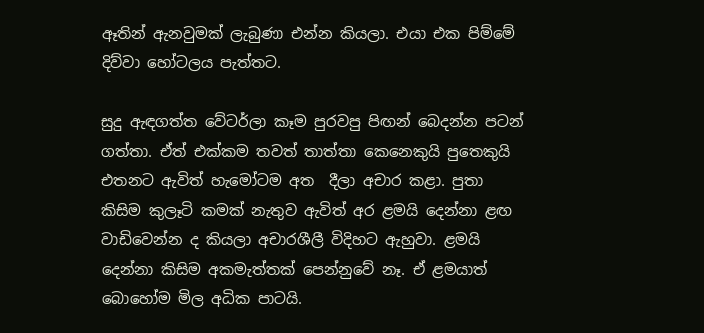ඈතින් ඇනවුමක් ලැබුණා එන්න කියලා. එයා එක පිම්මේ දිව්වා හෝටලය පැත්තට.

සුදු ඇඳගත්ත වේටර්ලා කෑම පුරවපු පිඟන් බෙදන්න පටන් ගත්තා. ඒත් එක්කම තවත් තාත්තා කෙනෙකුයි පුතෙකුයි එතනට ඇවිත් හැමෝටම අත  දීලා අචාර කළා. පුතා කිසිම කුලෑටි කමක් නැතුව ඇවිත් අර ළමයි දෙන්නා ළඟ වාඩිවෙන්න ද කියලා අචාරශීලී විදිහට ඇහුවා. ළමයි දෙන්නා කිසිම අකමැත්තක් පෙන්නුවේ නෑ. ඒ ළමයාත් බොහෝම මිල අධික පාටයි.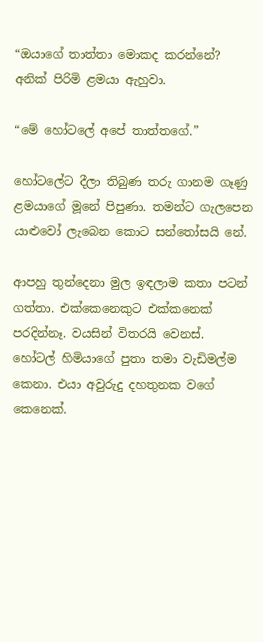“ඔයාගේ තාත්තා මොකද කරන්නේ? අනික් පිරිමි ළමයා ඇහුවා.

“මේ හෝටලේ අපේ තාත්තගේ.”

හෝටලේට දීලා තිබුණ තරු ගානම ගෑණු ළමයාගේ මූනේ පිපුණා. තමන්ට ගැලපෙන යාළුවෝ ලැබෙන කොට සන්තෝසයි නේ.

ආපහු තුන්දෙනා මුල ඉඳලාම කතා පටන් ගත්තා. එක්කෙනෙකුට එක්කනෙක් පරදින්නෑ. වයසින් විතරයි වෙනස්. හෝටල් හිමියාගේ පුතා තමා වැඩිමල්ම කෙනා. එයා අවුරුදු දහතුනක වගේ කෙනෙක්.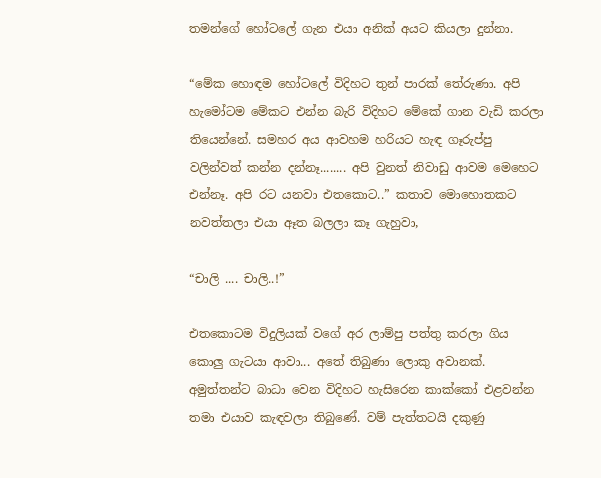තමන්ගේ හෝටලේ ගැන එයා අනික් අයට කියලා දුන්නා.

“මේක හොඳම හෝටලේ විදිහට තුන් පාරක් තේරුණා. අපි හැමෝටම මේකට එන්න බැරි විදිහට මේකේ ගාන වැඩි කරලා තියෙන්නේ. සමහර අය ආවහම හරියට හැඳ ගෑරුප්පු වලින්වත් කන්න දන්නෑ........ අපි වුනත් නිවාඩු ආවම මෙහෙට එන්නෑ. අපි රට යනවා එතකොට..” කතාව මොහොතකට නවත්තලා එයා ඈත බලලා කෑ ගැහුවා,

“චාලි .... චාලි..!”

එතකොටම විදුලියක් වගේ අර ලාම්පු පත්තු කරලා ගිය කොලු ගැටයා ආවා... අතේ තිබුණා ලොකු අවානක්. අමුත්තන්ට බාධා වෙන විදිහට හැසිරෙන කාක්කෝ එළවන්න තමා එයාව කැඳවලා තිබුණේ. වම් පැත්තටයි දකුණු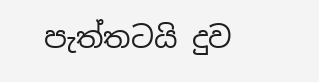පැත්තටයි දුව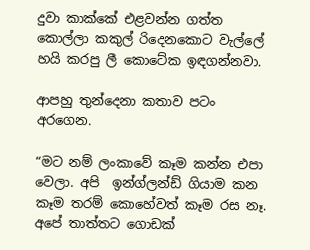දුවා කාක්කේ එළවන්න ගත්ත කොල්ලා කකුල් රිදෙනකොට වැල්ලේ හයි කරපු ලී කොටේක ඉඳගන්නවා.

ආපහු තුන්දෙනා කතාව පටං අරගෙන.

“මට නම් ලංකාවේ කෑම කන්න එපා වෙලා. අපි  ඉන්ග්ලන්ඩ් ගියාම කන කෑම තරම් කොහේවත් කෑම රස නෑ. අපේ තාත්තට ගොඩක්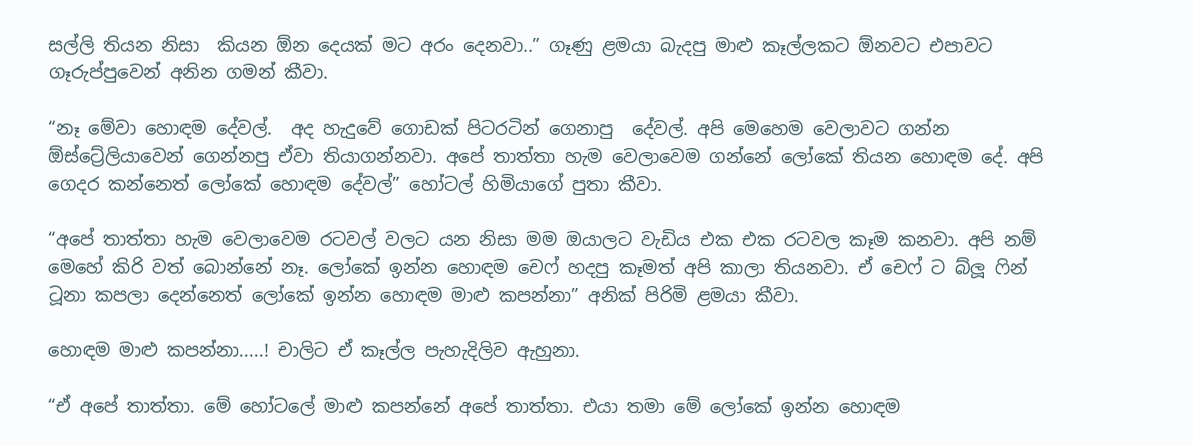සල්ලි තියන නිසා  කියන ඕන දෙයක් මට අරං දෙනවා..” ගෑණු ළමයා බැදපු මාළු කෑල්ලකට ඕනවට එපාවට ගෑරුප්පුවෙන් අනින ගමන් කීවා.

“නෑ මේවා හොඳම දේවල්.  අද හැදුවේ ‍ගොඩක් පිටරටින් ගෙනාපු  දේවල්. අපි මෙහෙම වෙලාවට ගන්න ඕස්ට්‍රේලියාවෙන් ගෙන්නපු ඒවා තියාගන්නවා. අපේ තාත්තා හැම වෙලාවෙම ගන්නේ ලෝකේ තියන හොඳම දේ. අපි ගෙදර කන්නෙත් ලෝකේ හොඳම දේවල්” හෝටල් හිමියාගේ පුතා කීවා.

“අපේ තාත්තා හැම වෙලාවෙම රටවල් වලට යන නිසා මම ඔයාලට වැඩිය එක එක රටවල කෑම කනවා. අපි නම් මෙහේ කිරි වත් බොන්නේ නෑ. ලෝකේ ඉන්න හොඳම චෙෆ් හදපු කෑමත් අපි කාලා තියනවා. ඒ චෙෆ් ට බ්ලූ ෆින් ටූනා කපලා දෙන්නෙත් ලෝකේ ඉන්න හොඳම මාළු කපන්නා” අනික් පිරිමි ළමයා කීවා.

හොඳම මාළු කපන්නා.....! චාලිට ඒ කෑල්ල පැහැදිලිව ඇහුනා.

“ඒ අපේ තාත්තා. මේ හෝටලේ මාළු කපන්නේ අ‍පේ තාත්තා. එයා තමා මේ ලෝකේ ඉන්න හොඳම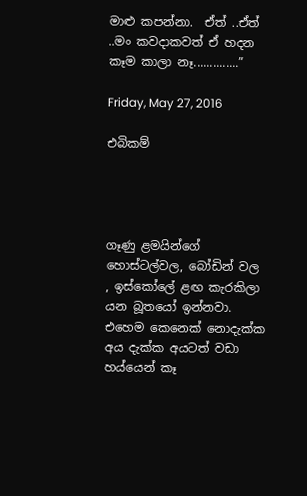මාළු කපන්නා.  ඒත් ..ඒත් ..මං කවදාකවත් ඒ හදන කෑම කාලා නෑ..............”

Friday, May 27, 2016

එබිකම්




ගෑණු ළමයින්ගේ‍ හොස්ටල්වල, බෝඩින් වල , ඉස්කෝලේ ළඟ කැරකිලා යන බූතයෝ ඉන්නවා. එහෙම කෙනෙක් නොදැක්ක අය දැක්ක අයටත් වඩා හය්යෙන් කෑ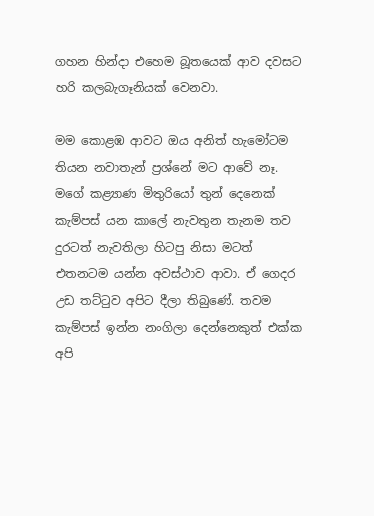ගහන හින්දා එහෙම බූතයෙක් ආව දවසට හරි කලබැගෑනියක් වෙනවා.

මම කොළඹ ආවට ඔය අනිත් හැමෝටම තියන නවාතැන් ප්‍රශ්නේ මට ආවේ නෑ. මගේ කළ්‍යාණ මිතුරියෝ තුන් දෙනෙක් කැම්පස් යන කාලේ නැවතුන තැනම තව දුරටත් නැවතිලා හිටපු නිසා මටත් එතනටම යන්න අවස්ථාව ආවා. ඒ ගෙදර උඩ තට්ටුව අපිට දීලා තිබුණේ. තවම කැම්පස් ඉන්න නංගිලා දෙන්නෙකුත් එක්ක අපි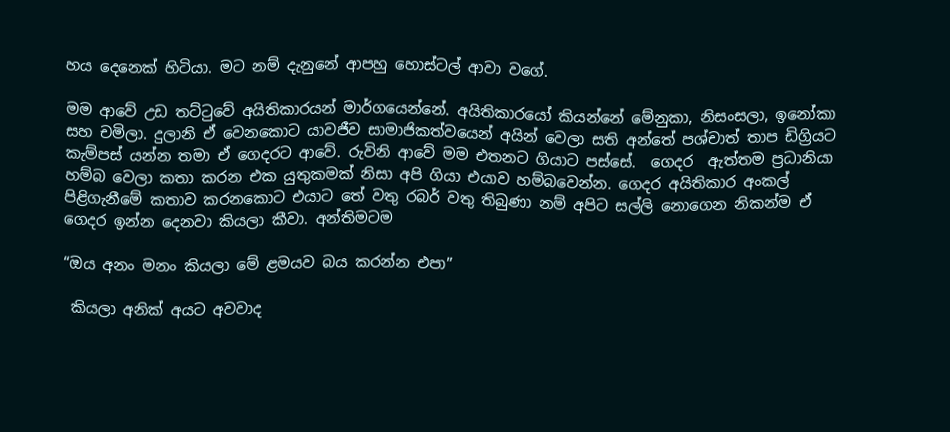හය දෙනෙක් හිටියා. මට නම් දැනුනේ ආපහු හොස්ටල් ආවා වගේ.

මම ආවේ උඩ තට්ටුවේ අයිතිකාරයන් මාර්ගයෙන්නේ. අයිතිකාරයෝ කියන්නේ මේනුකා, නිසංසලා, ඉනෝකා සහ චමිලා. දුලානි ඒ වෙනකොට යාවජීව සාමාජිකත්වයෙන් අයින් වෙලා සති අන්තේ පශ්චාත් තාප ඩිග්‍රියට කැම්පස් යන්න තමා ඒ ගෙදරට ආවේ. රුවිනි ආවේ මම එතනට ගියාට පස්සේ.  ගෙදර  ඇත්තම ප්‍රධානියා හම්බ වෙලා කතා කරන එක යුතුකමක් නිසා අපි ගියා එයාව හම්බවෙන්න. ගෙදර අයිතිකාර අංකල් පිළිගැනීමේ කතාව කරනකොට එයාට තේ වතු රබර් වතු තිබුණා නම් අපිට සල්ලි නොගෙන නිකන්ම ඒ ගෙදර ඉන්න දෙනවා කියලා කීවා. අන්තිමටම

“ඔය අනං මනං කියලා මේ ළමයව බය කරන්න එපා”

 කියලා අනික් අයට අවවාද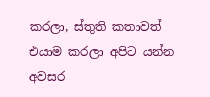කරලා, ස්තුති කතාවත් එයාම කරලා අපිට යන්න අවසර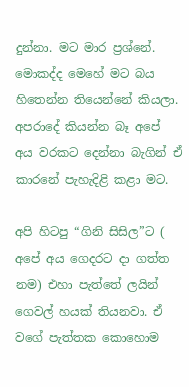දුන්නා. මට මාර ප්‍රශ්නේ‍. මොකද්ද මෙහේ මට බය හිතෙන්න තියෙන්නේ කියලා. අපරාදේ කියන්න බෑ අපේ අය වරකට දෙන්නා බැගින් ඒ කාරනේ පැහැදිළි කළා මට.

අපි හිටපු “ගිනි සිසිල”ට ( අපේ අය ගෙදරට දා ගත්ත නම) එහා පැත්තේ ලයින් ගෙවල් හයක් තියනවා. ඒ වගේ පැත්තක කොහොම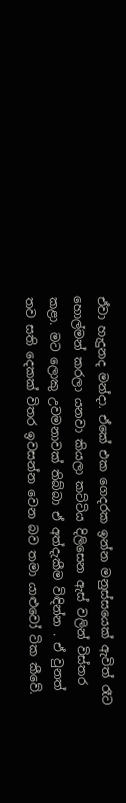ඒවා හැදුනද මන්දා. ඒකේ එක ගෙදරක ඉන්න මනුස්සයෙක් ඇවිත් රෑට හොල්මන් කරලා යනවා කියලා කට්ටිය දිලිසෙන ඇස් වලින් විස්තර කළා. මට ලොකු උවමනාවක් තිබ්බා ඒ අත්දැකීම විඳින්න . ඒ වුනත් තව සති දෙකක් විතර ඉවසන්න වෙන බව තමා යාළුවෝ ටික කීවේ.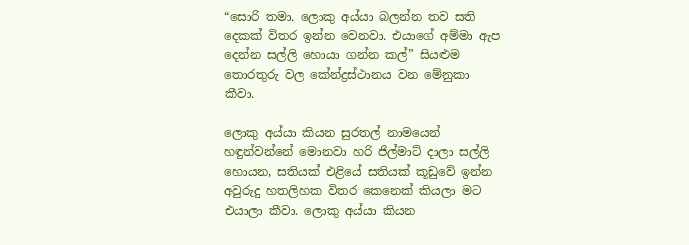“සොරි තමා. ලොකු අය්යා බලන්න තව සති දෙකක් විතර ඉන්න වෙනවා. එයාගේ අම්මා ඇප දෙන්න සල්ලි හොයා ගන්න කල්” සියළුම තොරතුරු වල‍ කේන්ද්‍රස්ථානය වන මේනුකා කීවා.

ලොකු අය්යා කියන සුරතල් නාමයෙන් හඳුන්වන්නේ මොනවා හරි ජිල්මාට් දාලා සල්ලි හොයන, සතියක් එළියේ සතියක් කූඩුවේ ඉන්න අවුරුදු හතලිහක විතර කෙනෙක් කියලා මට එයාලා කීවා. ලොකු අය්යා කියන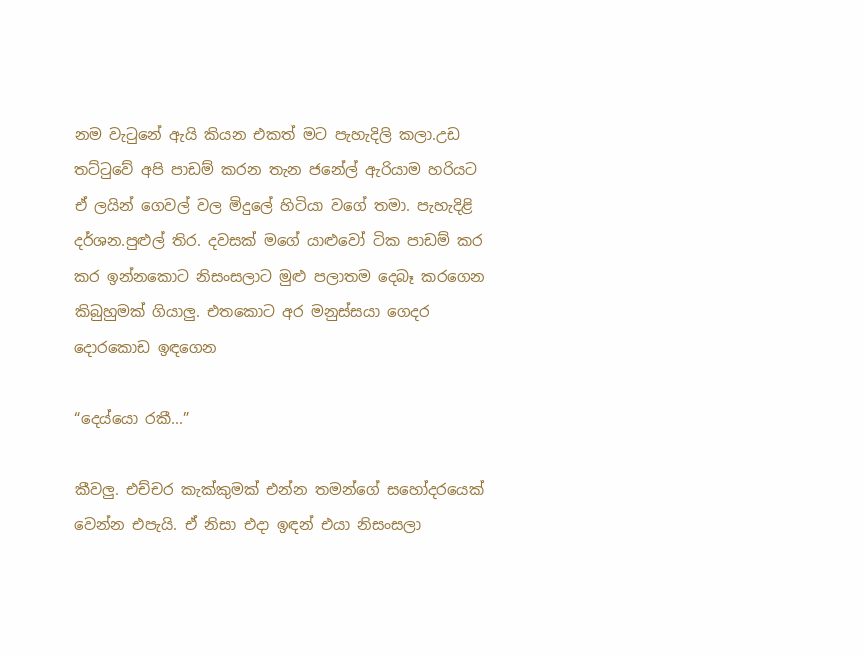නම වැටුනේ ඇයි කියන එකත් මට පැහැදිලි කලා.උඩ තට්ටුවේ අපි පාඩම් කරන තැන ජනේල් ඇරියාම හරියට ඒ ලයින් ගෙවල් වල මිදුලේ හිටියා වගේ තමා. පැහැදිළි දර්ශන.පුළුල් තිර. දවසක් මගේ යාළුවෝ ටික පාඩම් කර කර ඉන්නකොට නිසංසලාට මුළු පලාතම දෙබෑ කරගෙන කිබුහුමක් ගියාලු. එතකොට අර මනුස්සයා ගෙදර දොරකොඩ ඉඳගෙන

“දෙය්යො රකී...”

කීවලු. එච්චර කැක්කුමක් එන්න තමන්ගේ සහෝදරයෙක් වෙන්න එපැයි. ඒ නිසා එදා ඉඳන් එයා නිසංසලා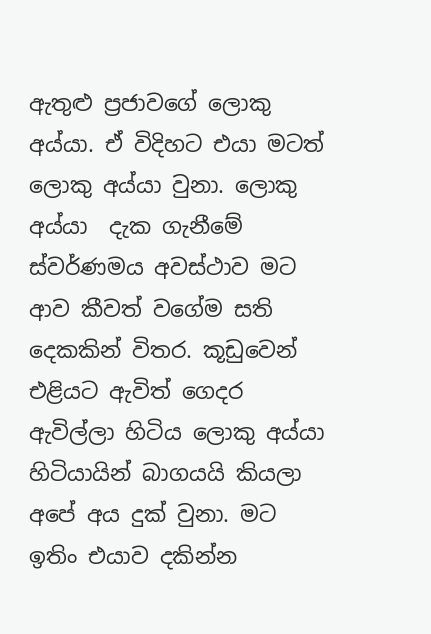ඇතුළු ප්‍රජාවගේ ලොකු අය්යා. ඒ විදිහට එයා මටත් ලොකු අය්යා වුනා. ලොකු අය්යා  දැක ගැනීමේ ස්වර්ණමය අවස්ථාව මට ආව කීවත් වගේම සති දෙකකින් විතර. කූඩුවෙන් එළියට ඇවිත් ගෙදර ඇවිල්ලා හිටිය ලොකු අය්යා හිටියායින් බාගයයි කියලා අපේ අය දුක් වුනා. මට ඉතිං එයාව දකින්න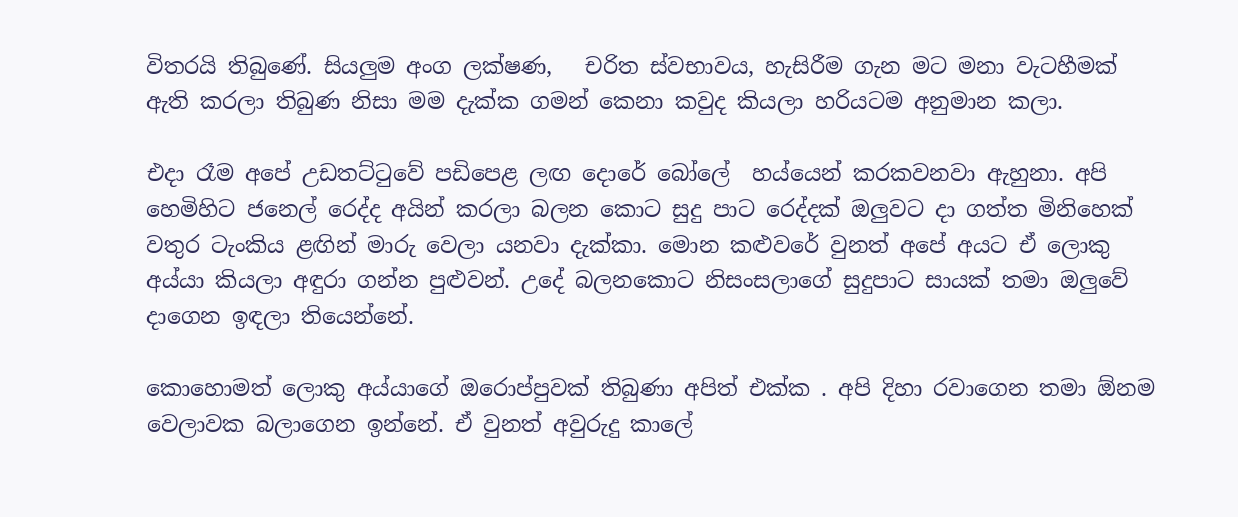විතරයි තිබුණේ. සියලුම අංග ලක්ෂණ,   චරිත ස්වභාවය, හැසිරීම ගැන මට මනා වැටහීමක් ඇති කරලා තිබුණ නිසා මම දැක්ක ගමන් කෙනා කවුද කියලා හරියටම අනුමාන කලා.

එදා රෑම අපේ උඩතට්ටුවේ පඩිපෙළ ලඟ දොරේ බෝලේ  හය්යෙන් කරකවනවා ඇහුනා. අපි හෙමිහිට ජනෙල් රෙද්ද අයින් කරලා බලන කොට සුදු පාට රෙද්දක් ඔලුවට දා ගත්ත මිනිහෙක් වතුර ටැංකිය ළඟින් මාරු වෙලා යනවා දැක්කා. මොන කළුවරේ වුනත් අපේ අයට ‍ඒ ලොකු අය්යා කියලා අඳුරා ගන්න පුළුවන්. උදේ බලනකොට නිසංසලාගේ සුදුපාට සායක් තමා ඔලුවේ දාගෙන ඉඳලා තියෙන්නේ.

කොහොමත් ලොකු අය්යාගේ ඔරොප්පුවක් තිබුණා අපිත් එක්ක . අපි දිහා රවාගෙන තමා ඕනම වෙලාවක බලාගෙන ඉන්නේ. ඒ වුනත් අවුරුදු කාලේ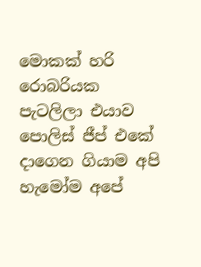මොකක් හරි රොබරියක පැටලිලා එයාව පොලිස් ජීප් එකේ දාගෙන ගියාම අපි හැමෝම අපේ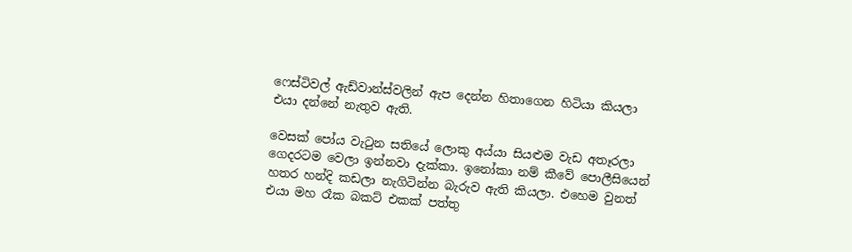ෆෙස්ටිවල් ඇඩ්වාන්ස්වලින් ඇප දෙන්න හිතාගෙන හිටියා කියලා එයා දන්නේ නැතුව ඇති.

වෙසක් පෝය වැටුන සතියේ ලොකු අය්යා සියළුම වැඩ අතෑරලා ගෙදරටම වෙලා ඉන්නවා දැක්කා. ඉනෝකා නම් කීවේ පොලීසියෙන් හතර හන්දි කඩලා නැගිටින්න බැරුව ඇති කියලා. එහෙම වුනත් එයා මහ රෑක බකට් එකක් පත්තු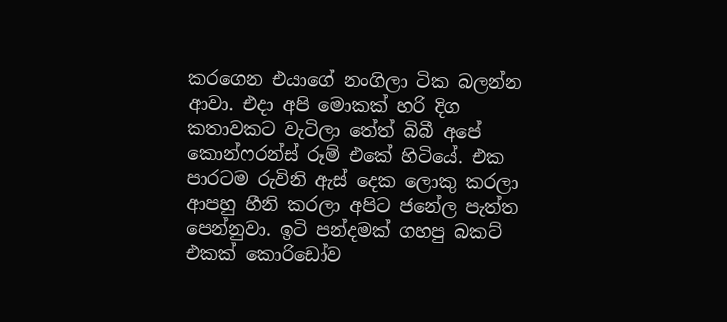කරගෙන එයාගේ නංගිලා ටික බලන්න ආවා. එදා අපි මොකක් හරි දිග කතාවකට වැටිලා තේත් බිබී අපේ කොන්ෆරන්ස් රූම් එකේ හිටියේ. එක පාරටම රුවිනි ‍ඇස් දෙක ලොකු කරලා ආපහු හීනි කරලා අපිට ජනේල පැත්ත පෙන්නුවා. ඉ‍ටි පන්දමක් ගහපු බකට් එකක් කොරිඩෝව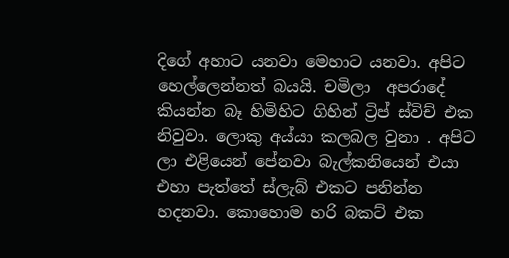දිගේ අහාට යනවා මෙහාට යනවා. අපිට හෙල්ලෙන්නත් බයයි. චමිලා  අපරාදේ කියන්න බෑ හිමිහිට ගිහින් ට්‍රිප් ස්විච් එක නිවුවා. ලොකු අය්යා කලබල වුනා . අපිට ලා එළියෙන් පේනවා බැල්කනියෙන් එයා එහා පැත්තේ ස්ලැබ් එකට පනින්න හදනවා. කොහොම හරි බකට් එක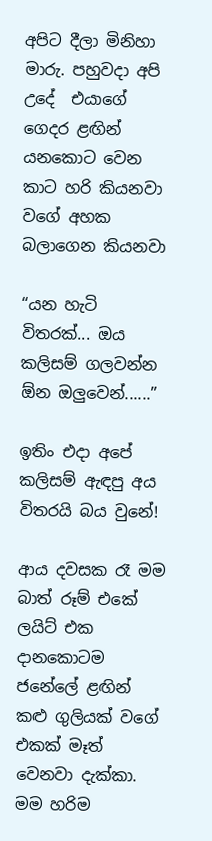අපිට දීලා මිනිහා මාරු. පහුවදා අපි උදේ  එයාගේ ගෙදර ළඟින්  යනකොට වෙන කාට හරි කියනවා වගේ අහක බලාගෙන කියනවා

“යන හැටි විතරක්... ඔය කලිසම් ගලවන්න ඕන ඔලුවෙන්......”

ඉතිං එදා අපේ කලිසම් ඇඳපු අය විතරයි බය වුනේ!

ආය දවසක රෑ මම බාත් රූම් එකේ ලයිට් එක දානකොටම ජනේලේ ළඟින් කළු ගුලියක් වගේ එකක් මෑත් වෙනවා දැක්කා. මම හරිම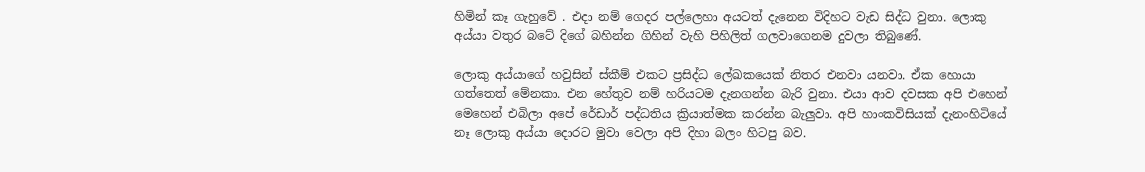හිමින් කෑ ගැහුවේ . එදා නම් ගෙදර පල්ලෙහා අයටත් දැනෙන විදිහට වැඩ සිද්ධ වුනා. ලොකු අය්යා වතුර බටේ දිගේ බහින්න ගිහින් වැහි පිහිලිත් ගලවාගෙනම දුවලා ති‍බුණේ.

ලොකු අය්යාගේ හවුසින් ස්කීම් එකට ප්‍රසිද්ධ ලේඛකයෙක් නිතර එනවා යනවා. ඒක හොයා ගත්තෙත් මේනකා. එන හේතුව නම් හරියටම දැනගන්න බැරි වුනා. එයා ආව දවසක අපි එහෙන් මෙහෙන් එබිලා අපේ රේඩාර් පද්ධතිය ක්‍රියාත්මක කරන්න බැලුවා. අපි හාංකවිසියක් දැනංහිටියේ නෑ ලොකු ‍අය්යා දොරට මුවා වෙලා අපි දිහා බලං හිටපු බව.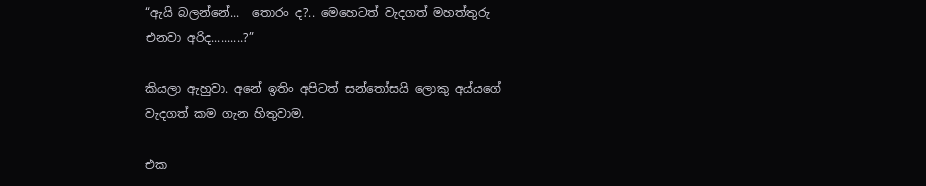“ඇයි බලන්නේ...  තොරං ද?.. මෙහෙටත් වැදගත් මහත්තුරු එනවා අරිද..........?”

කියලා ඇහුවා. අනේ ඉතිං අපිටත් සන්තෝසයි ලොකු අය්යගේ වැදගත් කම ගැන හිතුවාම.

එක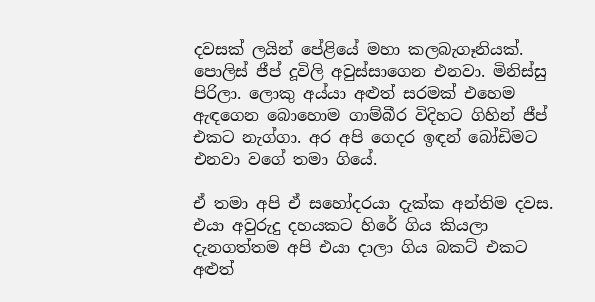දවසක් ලයින් පේළියේ මහා කලබැගෑනියක්. පොලිස් ජීප් දූවිලි අවුස්සාගෙන එනවා. මිනිස්සු පිරිලා. ලොකු අය්යා අළුත් සරමක් එහෙම ඇඳගෙන බොහොම ගාම්බීර විදිහට ගිහින් ජීප් එකට නැග්ගා. අර අපි ගෙදර ඉඳන් බෝඩිමට එනවා වගේ තමා ගියේ.

ඒ තමා අපි ඒ සහෝදරයා දැක්ක අන්තිම දවස. එයා අවුරුදු දහයකට හිරේ ගිය කියලා දැනගත්තම අපි එයා දාලා ගිය බකට් එකට අළුත්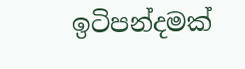ඉටිපන්දමක්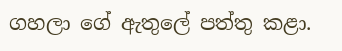ගහලා ගේ ඇතුලේ පත්තු කළා.